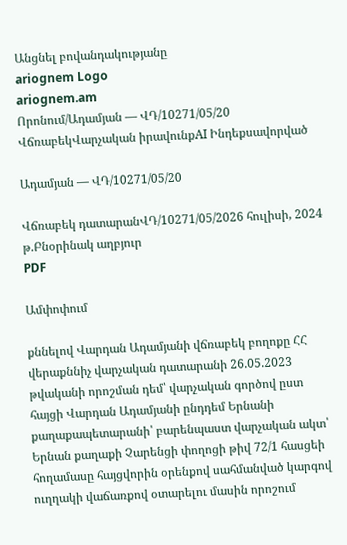Անցնել բովանդակությանը
ariognem Logo
ariognem.am
Որոնում/Ադամյան — ՎԴ/10271/05/20
ՎճռաբեկՎարչական իրավունքAI Ինդեքսավորված

Ադամյան — ՎԴ/10271/05/20

Վճռաբեկ դատարանՎԴ/10271/05/2026 հուլիսի, 2024 թ.Բնօրինակ աղբյուր
PDF

Ամփոփում

քննելով Վարդան Ադամյանի վճռաբեկ բողոքը ՀՀ վերաքննիչ վարչական դատարանի 26.05.2023 թվականի որոշման դեմ՝ վարչական գործով ըստ հայցի Վարդան Ադամյանի ընդդեմ Երնանի քաղաքապետարանի՝ բարենպաստ վարչական ակտ՝ Երնան քաղաքի Չարենցի փողոցի թիվ 72/1 հասցեի հողամասը հայցվորին օրենքով սահմանված կարգով ուղղակի վաճառքով օտարելու մասին որոշում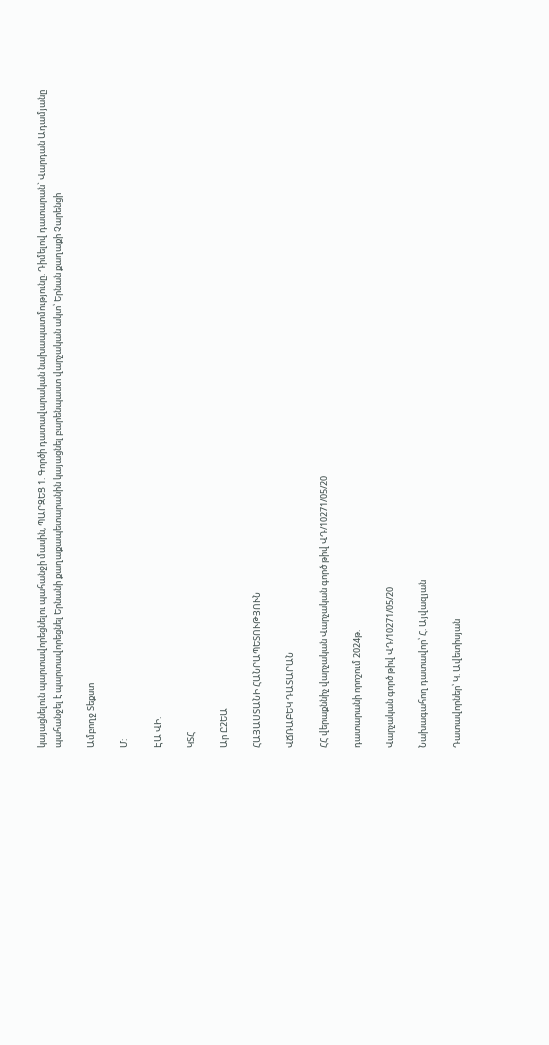կայացնելուն պարտավորեցնելու պահանջի մասին, ՊԱՐԶԵՑ 1. Գործի դատավարական նախապատմությունը. Դիմելով դատարան` Վարդան Ադամյանը պահանջել է պարտավորեցնել Երնանի քաղաքապետարանին կայացնել բարենպաստ վարչական ակտ՝ Երնան քաղաքի Չարենցի

Ամբողջ Տեքստ

Մ:

ԷԱ ՎԻ.

ԿՏՀ

Ար Ը2ԵԱ

ՀԱՅԱՍՏԱՆԻ ՀԱՆՐԱՊԵՏՈՒԹՅՈՒՆ

ՎՃՌԱԲԵԿ ԴԱՏԱՐԱՆ

ՀՀ վերաքննիչ վարչական Վարչական գործ թիվ ՎԴ/10271/05/20

դատարանի որոշում 2024թ.

Վարչական գործ թիվ ՎԴ/10271/05/20

Նախագահող դատավոր՝ Հ. Այվազյան

Դատավորներ՝ Կ. Ավետիսյան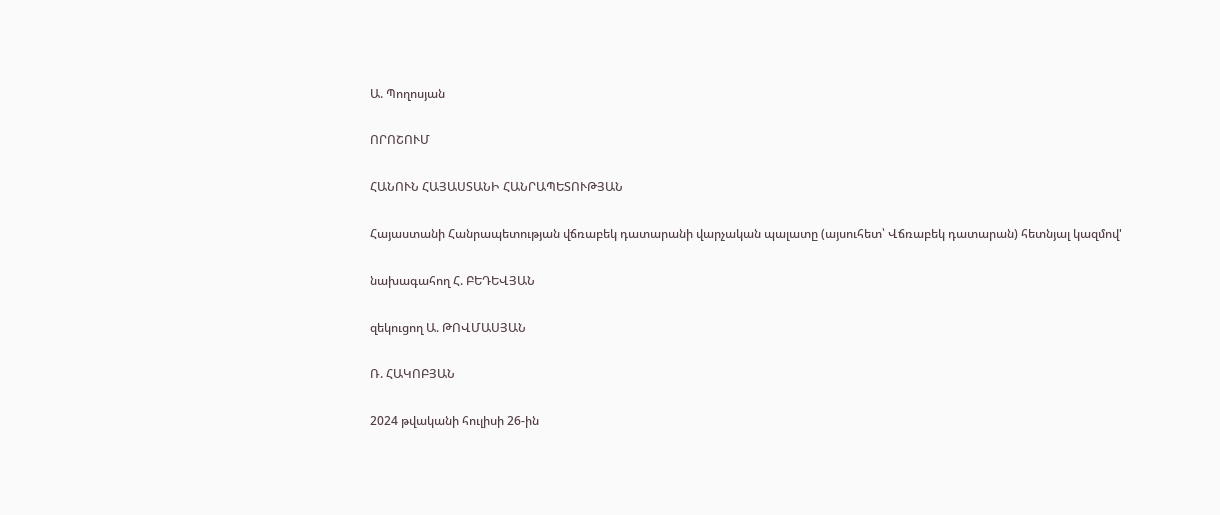Ա. Պողոսյան

ՈՐՈՇՈՒՄ

ՀԱՆՈՒՆ ՀԱՅԱՍՏԱՆԻ ՀԱՆՐԱՊԵՏՈՒԹՅԱՆ

Հայաստանի Հանրապետության վճռաբեկ դատարանի վարչական պալատը (այսուհետ՝ Վճռաբեկ դատարան) հետնյալ կազմով'

նախագահող Հ. ԲԵԴԵՎՅԱՆ

զեկուցող Ա. ԹՈՎՄԱՍՅԱՆ

Ռ. ՀԱԿՈԲՅԱՆ

2024 թվականի հուլիսի 26-ին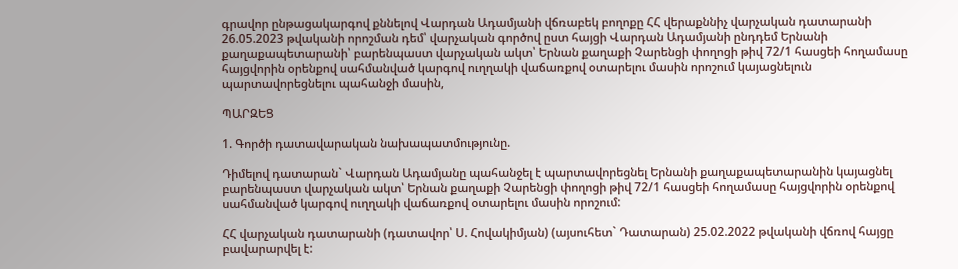գրավոր ընթացակարգով քննելով Վարդան Ադամյանի վճռաբեկ բողոքը ՀՀ վերաքննիչ վարչական դատարանի 26.05.2023 թվականի որոշման դեմ՝ վարչական գործով ըստ հայցի Վարդան Ադամյանի ընդդեմ Երնանի քաղաքապետարանի՝ բարենպաստ վարչական ակտ՝ Երնան քաղաքի Չարենցի փողոցի թիվ 72/1 հասցեի հողամասը հայցվորին օրենքով սահմանված կարգով ուղղակի վաճառքով օտարելու մասին որոշում կայացնելուն պարտավորեցնելու պահանջի մասին,

ՊԱՐԶԵՑ

1. Գործի դատավարական նախապատմությունը.

Դիմելով դատարան` Վարդան Ադամյանը պահանջել է պարտավորեցնել Երնանի քաղաքապետարանին կայացնել բարենպաստ վարչական ակտ՝ Երնան քաղաքի Չարենցի փողոցի թիվ 72/1 հասցեի հողամասը հայցվորին օրենքով սահմանված կարգով ուղղակի վաճառքով օտարելու մասին որոշում:

ՀՀ վարչական դատարանի (դատավոր՝ Ս. Հովակիմյան) (այսուհետ` Դատարան) 25.02.2022 թվականի վճռով հայցը բավարարվել է: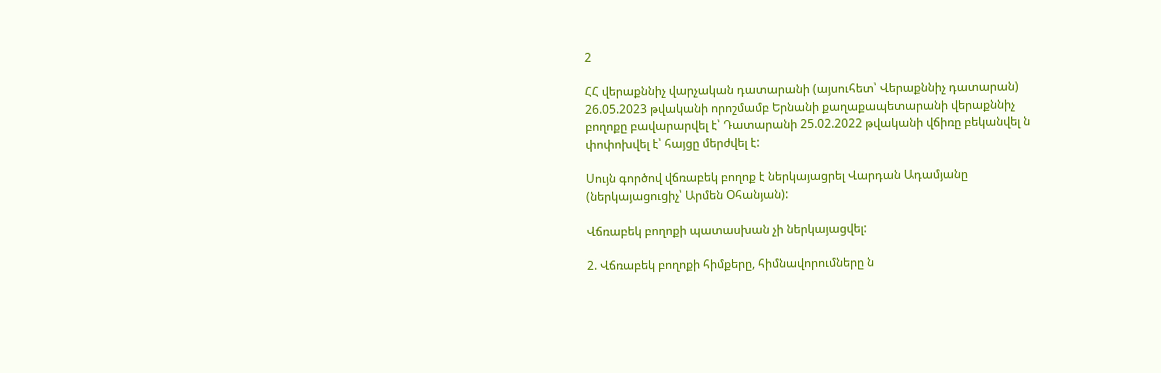2

ՀՀ վերաքննիչ վարչական դատարանի (այսուհետ՝ Վերաքննիչ դատարան) 26.05.2023 թվականի որոշմամբ Երնանի քաղաքապետարանի վերաքննիչ բողոքը բավարարվել է՝ Դատարանի 25.02.2022 թվականի վճիռը բեկանվել ն փոփոխվել է՝ հայցը մերժվել է:

Սույն գործով վճռաբեկ բողոք է ներկայացրել Վարդան Ադամյանը (ներկայացուցիչ՝ Արմեն Օհանյան):

Վճռաբեկ բողոքի պատասխան չի ներկայացվել:

2. Վճռաբեկ բողոքի հիմքերը, հիմնավորումները ն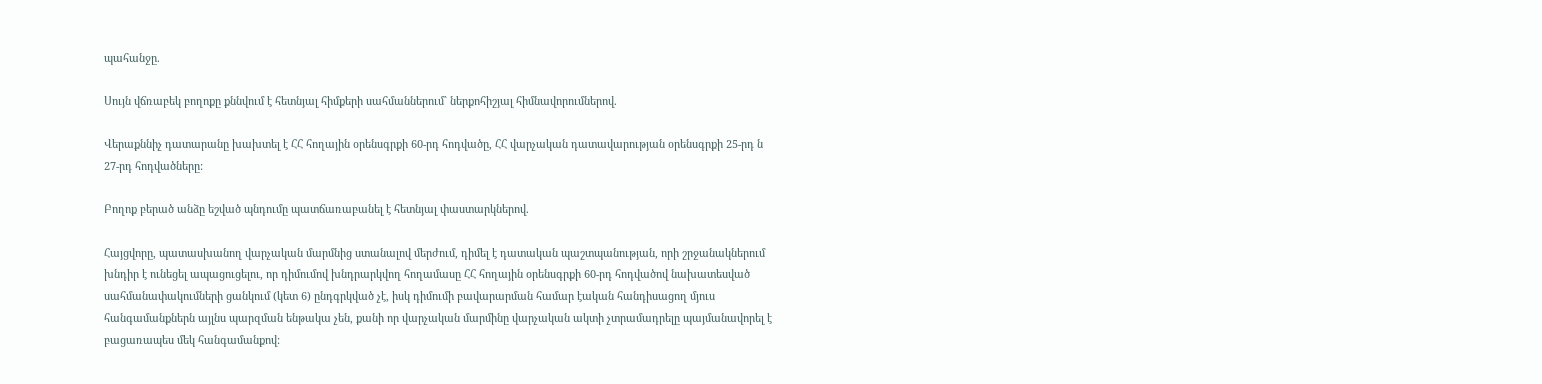պահանջը.

Սույն վճռաբեկ բողոքը քննվում է հետնյալ հիմքերի սահմաններում` ներքոհիշյալ հիմնավորումներով.

Վերաքննիչ դատարանը խախտել է ՀՀ հողային օրենսգրքի 60-րդ հոդվածը, ՀՀ վարչական դատավարության օրենսգրքի 25-րդ ն 27-րդ հոդվածները:

Բողոք բերած անձը եշված պնդումը պատճառաբանել է հետնյալ փաստարկներով.

Հայցվորը, պատասխանող վարչական մարմնից ստանալով մերժում, դիմել է դատական պաշտպանության, որի շրջանակներում խնդիր է ունեցել ապացուցելու, որ դիմումով խնդրարկվող հողամասը ՀՀ հողային օրենսգրքի 60-րդ հոդվածով նախատեսված սահմանափակումների ցանկում (կետ 6) ընդգրկված չէ, իսկ դիմումի բավարարման համար էական հանդիսացող մյուս հանգամանքներն այլնս պարզման ենթակա չեն, քանի որ վարչական մարմինը վարչական ակտի չտրամադրելը պայմանավորել է բացառապես մեկ հանգամանքով: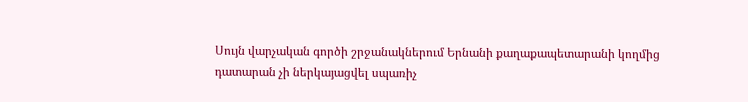Սույն վարչական գործի շրջանակներում Երնանի քաղաքապետարանի կողմից դատարան չի ներկայացվել սպառիչ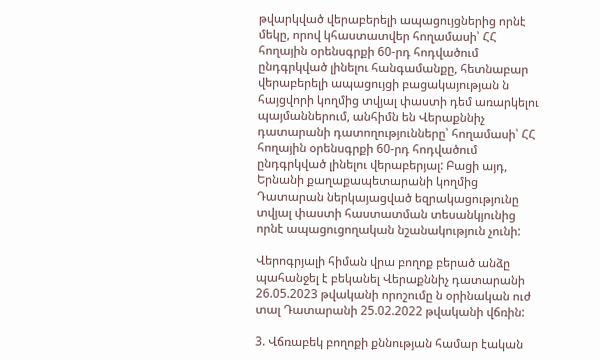թվարկված վերաբերելի ապացույցներից որնէ մեկը, որով կհաստատվեր հողամասի՝ ՀՀ հողային օրենսգրքի 60-րդ հոդվածում ընդգրկված լինելու հանգամանքը, հետնաբար վերաբերելի ապացույցի բացակայության ն հայցվորի կողմից տվյալ փաստի դեմ առարկելու պայմաններում, անհիմն են Վերաքննիչ դատարանի դատողությունները՝ հողամասի՝ ՀՀ հողային օրենսգրքի 60-րդ հոդվածում ընդգրկված լինելու վերաբերյալ: Բացի այդ, Երնանի քաղաքապետարանի կողմից Դատարան ներկայացված եզրակացությունը տվյալ փաստի հաստատման տեսանկյունից որնէ ապացուցողական նշանակություն չունի:

Վերոգրյալի հիման վրա բողոք բերած անձը պահանջել է բեկանել Վերաքննիչ դատարանի 26.05.2023 թվականի որոշումը ն օրինական ուժ տալ Դատարանի 25.02.2022 թվականի վճռին:

3. Վճռաբեկ բողոքի քննության համար էական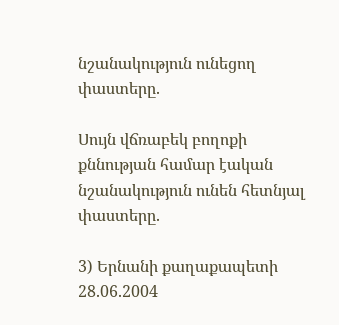նշանակություն ունեցող փաստերը.

Սույն վճռաբեկ բողոքի քննության համար էական նշանակություն ունեն հետնյալ փաստերը.

3) Երնանի քաղաքապետի 28.06.2004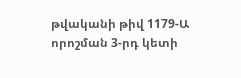թվականի թիվ 1179-Ա որոշման 3-րդ կետի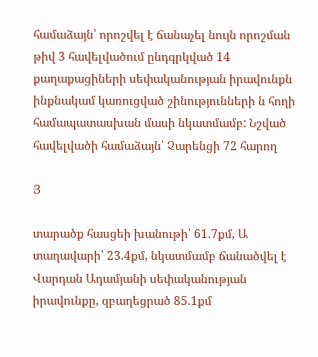համաձայն՝ որոշվել է ճանաչել նույն որոշման թիվ 3 հավելվածում ընդգրկված 14 քաղաքացիների սեփականության իրավունքն ինքնակամ կառուցված շինությունների ն հողի համապատասխան մասի նկատմամբ: Նշված հավելվածի համաձայն՝ Չարենցի 72 հարող

Յ

տարածք հասցեի խանութի՝ 61.7քմ, Ա տաղավարի՝ 23.4քմ, նկատմամբ ճանածվել է Վարդան Ադամյանի սեփականության իրավունքը, զբաղեցրած 85.1քմ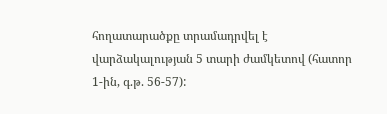հողատարածքը տրամադրվել է վարձակալության 5 տարի ժամկետով (հատոր 1-ին, գ.թ. 56-57):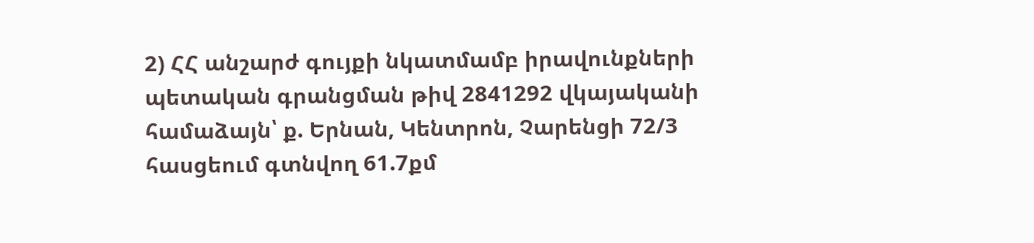2) ՀՀ անշարժ գույքի նկատմամբ իրավունքների պետական գրանցման թիվ 2841292 վկայականի համաձայն՝ ք. Երնան, Կենտրոն, Չարենցի 72/3 հասցեում գտնվող 61.7քմ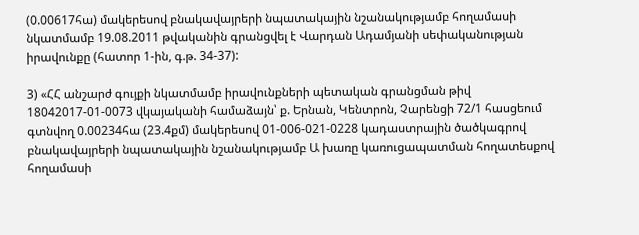(0.00617հա) մակերեսով բնակավայրերի նպատակային նշանակությամբ հողամասի նկատմամբ 19.08.2011 թվականին գրանցվել է Վարդան Ադամյանի սեփականության իրավունքը (հատոր 1-ին, գ.թ. 34-37):

3) «ՀՀ անշարժ գույքի նկատմամբ իրավունքների պետական գրանցման թիվ 18042017-01-0073 վկայականի համաձայն՝ ք. Երնան, Կենտրոն, Չարենցի 72/1 հասցեում գտնվող 0.00234հա (23.4քմ) մակերեսով 01-006-021-0228 կադաստրային ծածկագրով բնակավայրերի նպատակային նշանակությամբ Ա խառը կառուցապատման հողատեսքով հողամասի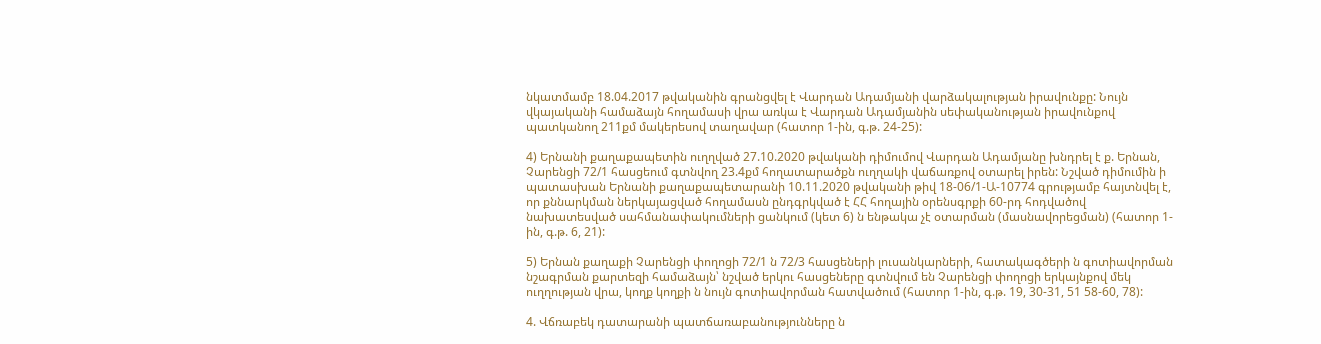նկատմամբ 18.04.2017 թվականին գրանցվել է Վարդան Ադամյանի վարձակալության իրավունքը: Նույն վկայականի համաձայն հողամասի վրա առկա է Վարդան Ադամյանին սեփականության իրավունքով պատկանող 211քմ մակերեսով տաղավար (հատոր 1-ին, գ.թ. 24-25):

4) Երնանի քաղաքապետին ուղղված 27.10.2020 թվականի դիմումով Վարդան Ադամյանը խնդրել է ք. Երնան, Չարենցի 72/1 հասցեում գտնվող 23.4քմ հողատարածքն ուղղակի վաճառքով օտարել իրեն: Նշված դիմումին ի պատասխան Երնանի քաղաքապետարանի 10.11.2020 թվականի թիվ 18-06/1-Ա-10774 գրությամբ հայտնվել է, որ քննարկման ներկայացված հողամասն ընդգրկված է ՀՀ հողային օրենսգրքի 60-րդ հոդվածով նախատեսված սահմանափակումների ցանկում (կետ 6) ն ենթակա չէ օտարման (մասնավորեցման) (հատոր 1-ին, գ.թ. 6, 21):

5) Երնան քաղաքի Չարենցի փողոցի 72/1 ն 72/3 հասցեների լուսանկարների, հատակագծերի ն գոտիավորման նշագրման քարտեզի համաձայն՝ նշված երկու հասցեները գտնվում են Չարենցի փողոցի երկայնքով մեկ ուղղության վրա, կողք կողքի ն նույն գոտիավորման հատվածում (հատոր 1-ին, գ.թ. 19, 30-31, 51 58-60, 78):

4. Վճռաբեկ դատարանի պատճառաբանությունները ն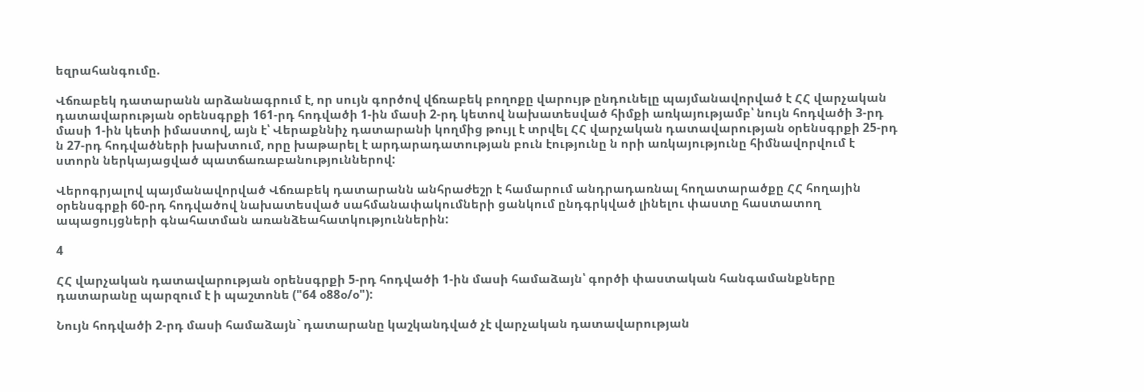եզրահանգումը.

Վճռաբեկ դատարանն արձանագրում է, որ սույն գործով վճռաբեկ բողոքը վարույթ ընդունելը պայմանավորված է ՀՀ վարչական դատավարության օրենսգրքի 161-րդ հոդվածի 1-ին մասի 2-րդ կետով նախատեսված հիմքի առկայությամբ՝ նույն հոդվածի 3-րդ մասի 1-ին կետի իմաստով, այն է՝ Վերաքննիչ դատարանի կողմից թույլ է տրվել ՀՀ վարչական դատավարության օրենսգրքի 25-րդ ն 27-րդ հոդվածների խախտում, որը խաթարել է արդարադատության բուն էությունը ն որի առկայությունը հիմնավորվում է ստորն ներկայացված պատճառաբանություններով:

Վերոգրյալով պայմանավորված Վճռաբեկ դատարանն անհրաժեշր է համարում անդրադառնալ հողատարածքը ՀՀ հողային օրենսգրքի 60-րդ հոդվածով նախատեսված սահմանափակումների ցանկում ընդգրկված լինելու փաստը հաստատող ապացույցների գնահատման առանձեահատկություններին:

4

ՀՀ վարչական դատավարության օրենսգրքի 5-րդ հոդվածի 1-ին մասի համաձայն՝ գործի փաստական հանգամանքները դատարանը պարզում է ի պաշտոնե ("64 օ88օ/օ"):

Նույն հոդվածի 2-րդ մասի համաձայն` դատարանը կաշկանդված չէ վարչական դատավարության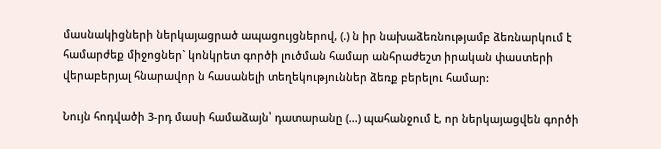մասնակիցների ներկայացրած ապացույցներով, (.) ն իր նախաձեռնությամբ ձեռնարկում է համարժեք միջոցներ` կոնկրետ գործի լուծման համար անհրաժեշտ իրական փաստերի վերաբերյալ հնարավոր ն հասանելի տեղեկություններ ձեռք բերելու համար:

Նույն հոդվածի 3-րդ մասի համաձայն՝ դատարանը (...) պահանջում է, որ ներկայացվեն գործի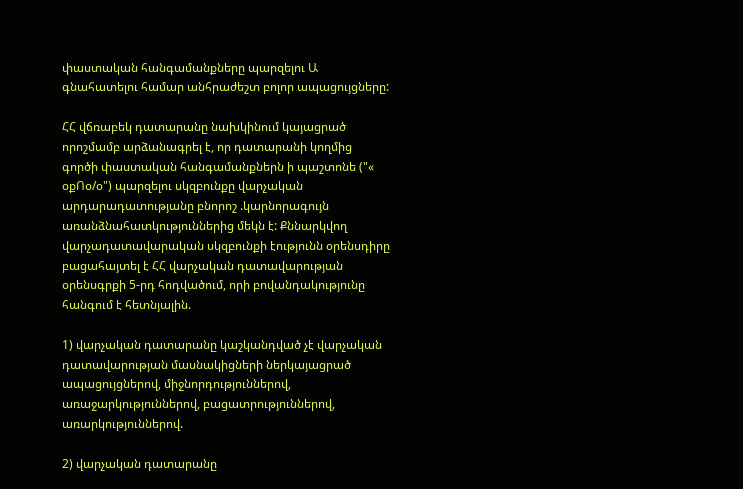փաստական հանգամանքները պարզելու Ա գնահատելու համար անհրաժեշտ բոլոր ապացույցները:

ՀՀ վճռաբեկ դատարանը նախկինում կայացրած որոշմամբ արձանագրել է, որ դատարանի կողմից գործի փաստական հանգամանքներն ի պաշտոնե ("« օքՈօ/օ") պարզելու սկզբունքը վարչական արդարադատությանը բնորոշ .կարնորագույն առանձնահատկություններից մեկն է: Քննարկվող վարչադատավարական սկզբունքի էությունն օրենսդիրը բացահայտել է ՀՀ վարչական դատավարության օրենսգրքի 5-րդ հոդվածում, որի բովանդակությունը հանգում է հետնյալին.

1) վարչական դատարանը կաշկանդված չէ վարչական դատավարության մասնակիցների ներկայացրած ապացույցներով, միջնորդություններով, առաջարկություններով, բացատրություններով, առարկություններով.

2) վարչական դատարանը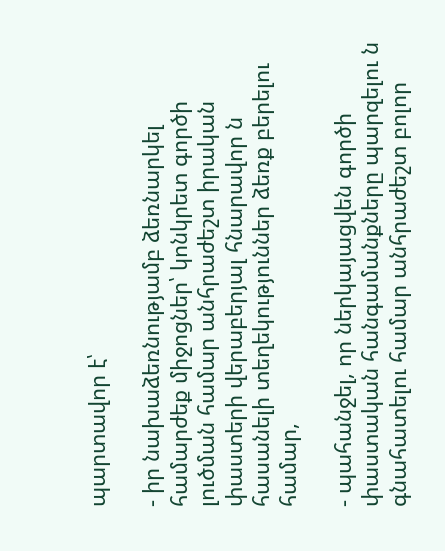պարտավոր է՝

- իր նախաձեռնությամբ ձեռնարկել համարժեք միջոցներ՝ կոնկրետ գործի լուծման համար անհրաժեշտ իրական փաստերի վերաբերյալ հնարավոր ն հասանելի տեղեկություններ ձեռք բերելու համար,

- պահանջել, որ ներկայացվեն գործի փաստական հանգամանքները պարզելու ն գնահատելու համար անհրաժեշտ բոլոր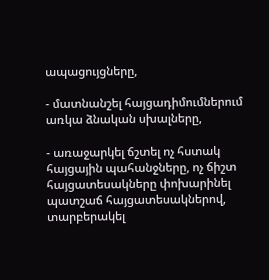ապացույցները,

- մատնանշել հայցադիմումներում առկա ձնական սխալները,

- առաջարկել ճշտել ոչ հստակ հայցային պահանջները, ոչ ճիշտ հայցատեսակները փոխարինել պատշաճ հայցատեսակներով, տարբերակել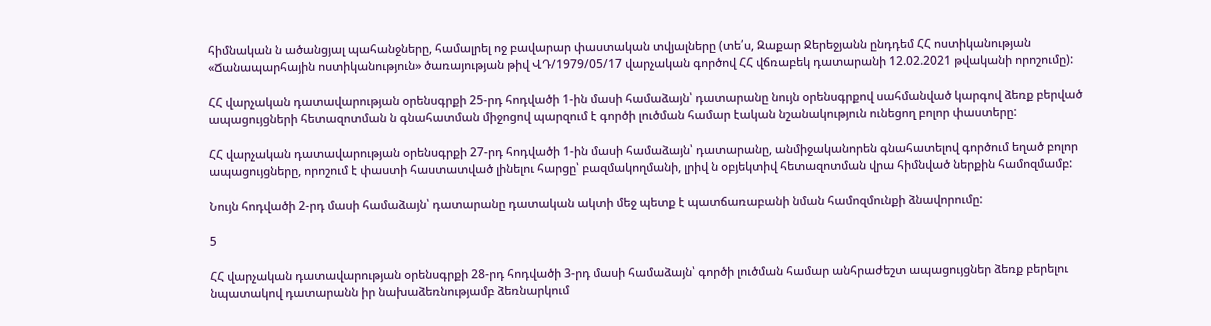հիմնական ն ածանցյալ պահանջները, համալրել ոջ բավարար փաստական տվյալները (տե՛ս, Զաքար Ջերեջյանն ընդդեմ ՀՀ ոստիկանության «Ճանապարհային ոստիկանություն» ծառայության թիվ ՎԴ/1979/05/17 վարչական գործով ՀՀ վճռաբեկ դատարանի 12.02.2021 թվականի որոշումը):

ՀՀ վարչական դատավարության օրենսգրքի 25-րդ հոդվածի 1-ին մասի համաձայն՝ դատարանը նույն օրենսգրքով սահմանված կարգով ձեռք բերված ապացույցների հետազոտման ն գնահատման միջոցով պարզում է գործի լուծման համար էական նշանակություն ունեցող բոլոր փաստերը:

ՀՀ վարչական դատավարության օրենսգրքի 27-րդ հոդվածի 1-ին մասի համաձայն՝ դատարանը, անմիջականորեն գնահատելով գործում եղած բոլոր ապացույցները, որոշում է փաստի հաստատված լինելու հարցը՝ բազմակողմանի, լրիվ ն օբյեկտիվ հետազոտման վրա հիմնված ներքին համոզմամբ:

Նույն հոդվածի 2-րդ մասի համաձայն՝ դատարանը դատական ակտի մեջ պետք է պատճառաբանի նման համոզմունքի ձնավորումը:

5

ՀՀ վարչական դատավարության օրենսգրքի 28-րդ հոդվածի 3-րդ մասի համաձայն՝ գործի լուծման համար անհրաժեշտ ապացույցներ ձեռք բերելու նպատակով դատարանն իր նախաձեռնությամբ ձեռնարկում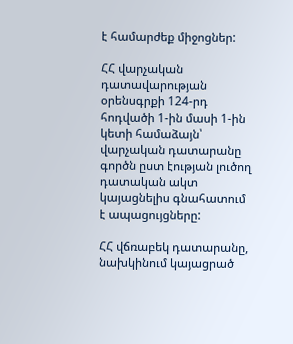է համարժեք միջոցներ:

ՀՀ վարչական դատավարության օրենսգրքի 124-րդ հոդվածի 1-ին մասի 1-ին կետի համաձայն՝ վարչական դատարանը գործն ըստ էության լուծող դատական ակտ կայացնելիս գնահատում է ապացույցները:

ՀՀ վճռաբեկ դատարանը, նախկինում կայացրած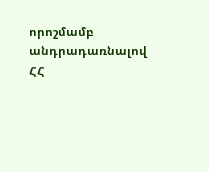որոշմամբ անդրադառնալով ՀՀ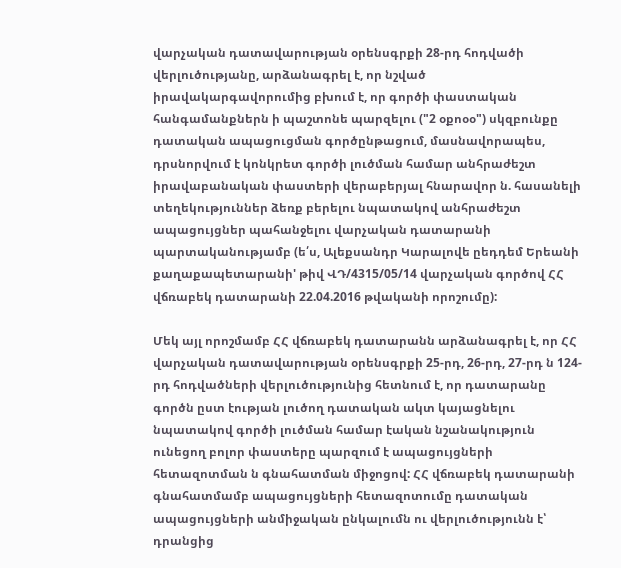վարչական դատավարության օրենսգրքի 28-րդ հոդվածի վերլուծությանը, արձանագրել է, որ նշված իրավակարգավորումից բխում է, որ գործի փաստական հանգամանքներն ի պաշտոնե պարզելու ("2 օքոօօ") սկզբունքը դատական ապացուցման գործընթացում, մասնավորապես, դրսնորվում է կոնկրետ գործի լուծման համար անհրաժեշտ իրավաբանական փաստերի վերաբերյալ հնարավոր ն. հասանելի տեղեկություններ ձեռք բերելու նպատակով անհրաժեշտ ապացույցներ պահանջելու վարչական դատարանի պարտականությամբ (ե՛ս, Ալեքսանդր Կարալովե ըեդդեմ Երեանի քաղաքապետարանի' թիվ ՎԴ/4315/05/14 վարչական գործով ՀՀ վճռաբեկ դատարանի 22.04.2016 թվականի որոշումը):

Մեկ այլ որոշմամբ ՀՀ վճռաբեկ դատարանն արձանագրել է, որ ՀՀ վարչական դատավարության օրենսգրքի 25-րդ, 26-րդ, 27-րդ ն 124-րդ հոդվածների վերլուծությունից հետնում է, որ դատարանը գործն ըստ էության լուծող դատական ակտ կայացնելու նպատակով գործի լուծման համար էական նշանակություն ունեցող բոլոր փաստերը պարզում է ապացույցների հետազոտման ն գնահատման միջոցով: ՀՀ վճռաբեկ դատարանի գնահատմամբ ապացույցների հետազոտումը դատական ապացույցների անմիջական ընկալումն ու վերլուծությունն է՝ դրանցից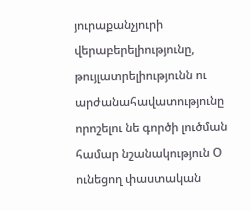յուրաքանչյուրի վերաբերելիությունը, թույլատրելիությունն ու արժանահավատությունը որոշելու նե գործի լուծման համար նշանակություն Օ ունեցող փաստական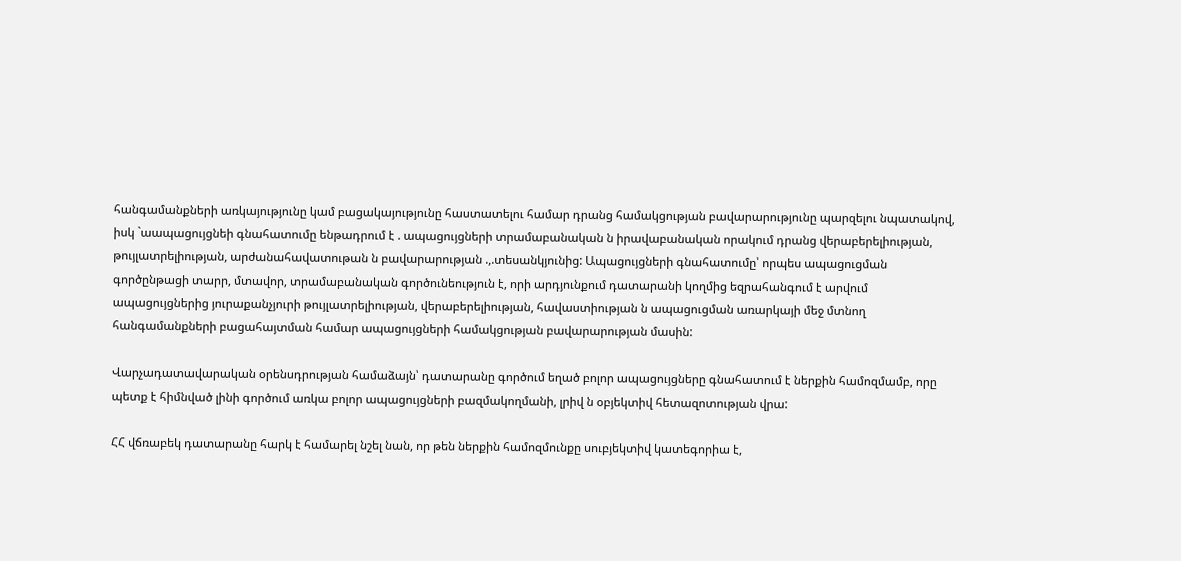հանգամանքների առկայությունը կամ բացակայությունը հաստատելու համար դրանց համակցության բավարարությունը պարզելու նպատակով, իսկ `աապացույցնեի գնահատումը ենթադրում է . ապացույցների տրամաբանական ն իրավաբանական որակում դրանց վերաբերելիության, թույլատրելիության, արժանահավատութան ն բավարարության .,.տեսանկյունից: Ապացույցների գնահատումը՝ որպես ապացուցման գործընթացի տարր, մտավոր, տրամաբանական գործունեություն է, որի արդյունքում դատարանի կողմից եզրահանգում է արվում ապացույցներից յուրաքանչյուրի թույլատրելիության, վերաբերելիության, հավաստիության ն ապացուցման առարկայի մեջ մտնող հանգամանքների բացահայտման համար ապացույցների համակցության բավարարության մասին:

Վարչադատավարական օրենսդրության համաձայն՝ դատարանը գործում եղած բոլոր ապացույցները գնահատում է ներքին համոզմամբ, որը պետք է հիմնված լինի գործում առկա բոլոր ապացույցների բազմակողմանի, լրիվ ն օբյեկտիվ հետազոտության վրա:

ՀՀ վճռաբեկ դատարանը հարկ է համարել նշել նան, որ թեն ներքին համոզմունքը սուբյեկտիվ կատեգորիա է,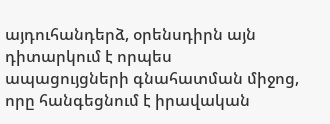այդուհանդերձ, օրենսդիրն այն դիտարկում է որպես ապացույցների գնահատման միջոց, որը հանգեցնում է իրավական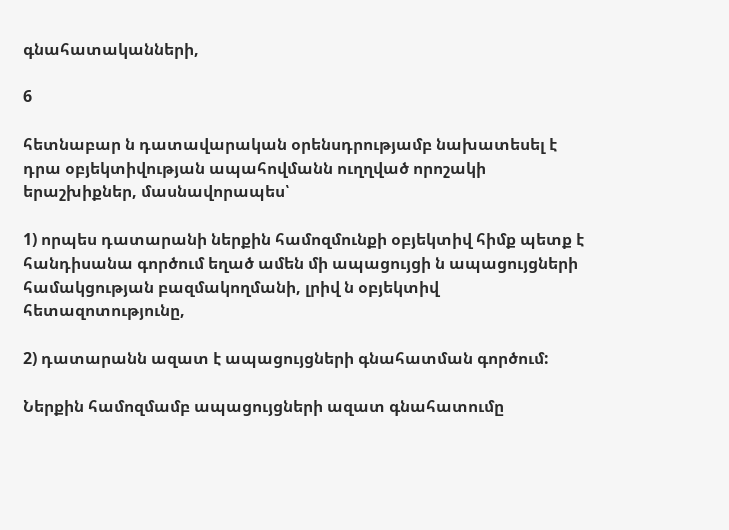գնահատականների,

6

հետնաբար ն դատավարական օրենսդրությամբ նախատեսել է դրա օբյեկտիվության ապահովմանն ուղղված որոշակի երաշխիքներ, մասնավորապես՝

1) որպես դատարանի ներքին համոզմունքի օբյեկտիվ հիմք պետք է հանդիսանա գործում եղած ամեն մի ապացույցի ն ապացույցների համակցության բազմակողմանի, լրիվ ն օբյեկտիվ հետազոտությունը,

2) դատարանն ազատ է ապացույցների գնահատման գործում:

Ներքին համոզմամբ ապացույցների ազատ գնահատումը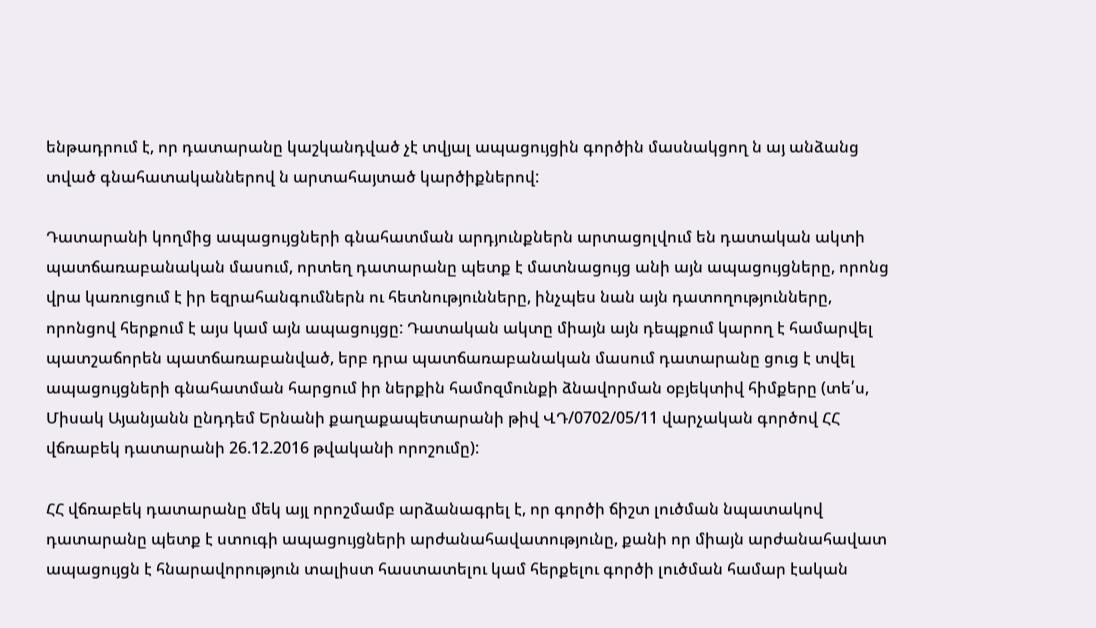ենթադրում է, որ դատարանը կաշկանդված չէ տվյալ ապացույցին գործին մասնակցող ն այ անձանց տված գնահատականներով ն արտահայտած կարծիքներով:

Դատարանի կողմից ապացույցների գնահատման արդյունքներն արտացոլվում են դատական ակտի պատճառաբանական մասում, որտեղ դատարանը պետք է մատնացույց անի այն ապացույցները, որոնց վրա կառուցում է իր եզրահանգումներն ու հետնությունները, ինչպես նան այն դատողությունները, որոնցով հերքում է այս կամ այն ապացույցը: Դատական ակտը միայն այն դեպքում կարող է համարվել պատշաճորեն պատճառաբանված, երբ դրա պատճառաբանական մասում դատարանը ցուց է տվել ապացույցների գնահատման հարցում իր ներքին համոզմունքի ձնավորման օբյեկտիվ հիմքերը (տե՛ս, Միսակ Այանյանն ընդդեմ Երնանի քաղաքապետարանի թիվ ՎԴ/0702/05/11 վարչական գործով ՀՀ վճռաբեկ դատարանի 26.12.2016 թվականի որոշումը):

ՀՀ վճռաբեկ դատարանը մեկ այլ որոշմամբ արձանագրել է, որ գործի ճիշտ լուծման նպատակով դատարանը պետք է ստուգի ապացույցների արժանահավատությունը, քանի որ միայն արժանահավատ ապացույցն է հնարավորություն տալիստ հաստատելու կամ հերքելու գործի լուծման համար էական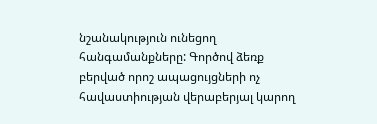նշանակություն ունեցող հանգամանքները: Գործով ձեռք բերված որոշ ապացույցների ոչ հավաստիության վերաբերյալ կարող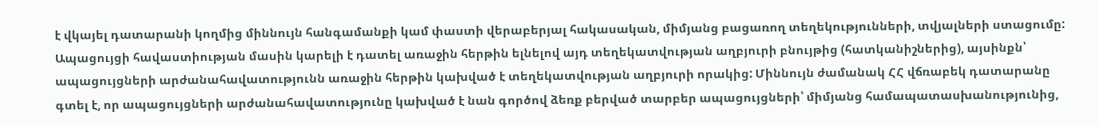է վկայել դատարանի կողմից միննույն հանգամանքի կամ փաստի վերաբերյալ հակասական, միմյանց բացառող տեղեկությունների, տվյալների ստացումը: Ապացույցի հավաստիության մասին կարելի է դատել առաջին հերթին ելնելով այդ տեղեկատվության աղբյուրի բնույթից (հատկանիշներից), այսինքն՝ ապացույցների արժանահավատությունն առաջին հերթին կախված է տեղեկատվության աղբյուրի որակից: Միննույն ժամանակ ՀՀ վճռաբեկ դատարանը գտել է, որ ապացույցների արժանահավատությունը կախված է նան գործով ձեռք բերված տարբեր ապացույցների՝ միմյանց համապատասխանությունից,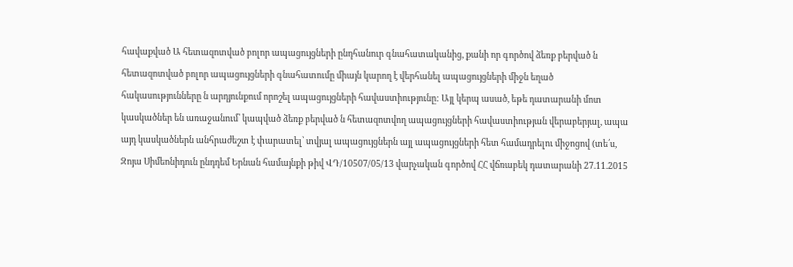հավաքված Ա հետազոտված բոլոր ապացույցների ընդհանուր գնահատականից, քանի որ գործով ձեռք բերված ն հետազոտված բոլոր ապացույցների գնահատումը միայն կարող է վերհանել ապացույցների միջն եղած հակասությունները ն արդյունքում որոշել ապացույցների հավաստիությունը: Այլ կերպ ասած, եթե դատարանի մոտ կասկածներ են առաջանում՝ կապված ձեռք բերված ն հետազոտվող ապացույցների հավաստիության վերաբերյալ, ապա այդ կասկածներն անհրաժեշտ է փարատել՝ տվյալ ապացույցներն այլ ապացույցների հետ համադրելու միջոցով (տե՛ս, Զոյա Սիմեոնիդուն ընդդեմ Երնան համայնքի թիվ ՎԴ/10507/05/13 վարչական գործով ՀՀ վճռաբեկ դատարանի 27.11.2015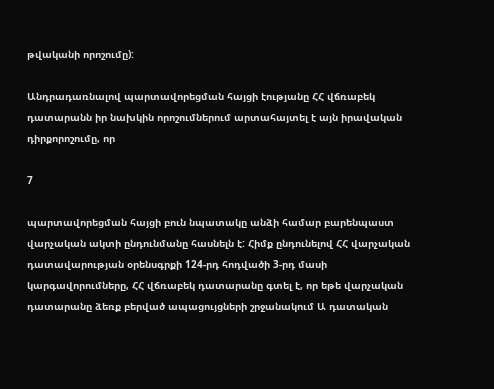թվականի որոշումը):

Անդրադառնալով պարտավորեցման հայցի էությանը ՀՀ վճռաբեկ դատարանն իր նախկին որոշումներում արտահայտել է այն իրավական դիրքորոշումը, որ

7

պարտավորեցման հայցի բուն նպատակը անձի համար բարենպաստ վարչական ակտի ընդունմանը հասնելն է: Հիմք ընդունելով ՀՀ վարչական դատավարության օրենսգրքի 124-րդ հոդվածի 3-րդ մասի կարգավորումները, ՀՀ վճռաբեկ դատարանը գտել է, որ եթե վարչական դատարանը ձեռք բերված ապացույցների շրջանակում Ա դատական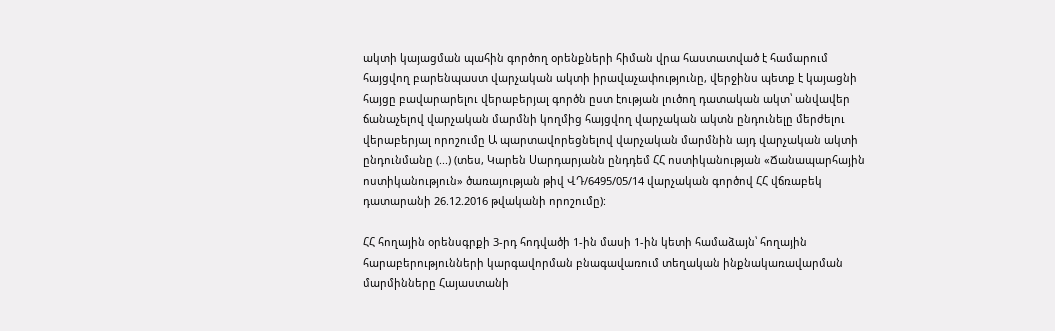ակտի կայացման պահին գործող օրենքների հիման վրա հաստատված է համարում հայցվող բարենպաստ վարչական ակտի իրավաչափությունը, վերջինս պետք է կայացնի հայցը բավարարելու վերաբերյալ գործն ըստ էության լուծող դատական ակտ՝ անվավեր ճանաչելով վարչական մարմնի կողմից հայցվող վարչական ակտն ընդունելը մերժելու վերաբերյալ որոշումը Ա պարտավորեցնելով վարչական մարմնին այդ վարչական ակտի ընդունմանը (...) (տես, Կարեն Սարդարյանն ընդդեմ ՀՀ ոստիկանության «Ճանապարհային ոստիկանություն» ծառայության թիվ ՎԴ/6495/05/14 վարչական գործով ՀՀ վճռաբեկ դատարանի 26.12.2016 թվականի որոշումը):

ՀՀ հողային օրենսգրքի 3-րդ հոդվածի 1-ին մասի 1-ին կետի համաձայն՝ հողային հարաբերությունների կարգավորման բնագավառում տեղական ինքնակառավարման մարմինները Հայաստանի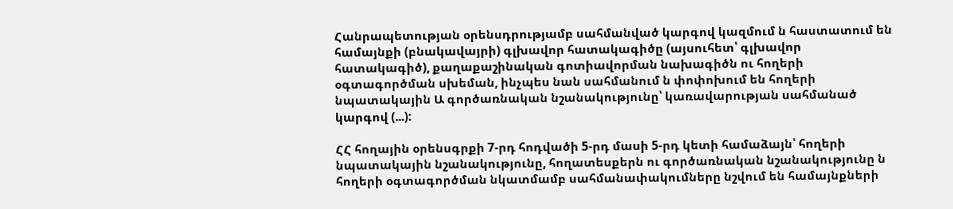Հանրապետության օրենսդրությամբ սահմանված կարգով կազմում ն հաստատում են համայնքի (բնակավայրի) գլխավոր հատակագիծը (այսուհետ՝ գլխավոր հատակագիծ), քաղաքաշինական գոտիավորման նախագիծն ու հողերի օգտագործման սխեման, ինչպես նան սահմանում ն փոփոխում են հողերի նպատակային Ա գործառնական նշանակությունը՝ կառավարության սահմանած կարգով (...):

ՀՀ հողային օրենսգրքի 7-րդ հոդվածի 5-րդ մասի 5-րդ կետի համաձայն՝ հողերի նպատակային նշանակությունը, հողատեսքերն ու գործառնական նշանակությունը ն հողերի օգտագործման նկատմամբ սահմանափակումները նշվում են համայնքների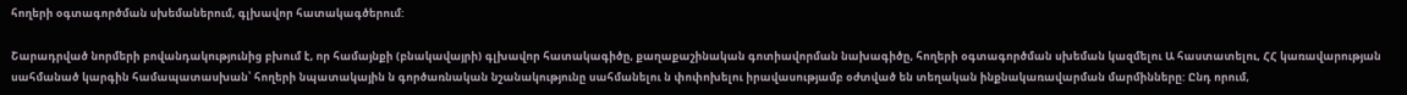հողերի օգտագործման սխեմաներում, գլխավոր հատակագծերում:

Շարադրված նորմերի բովանդակությունից բխում է, որ համայնքի (բնակավայրի) գլխավոր հատակագիծը, քաղաքաշինական գոտիավորման նախագիծը, հողերի օգտագործման սխեման կազմելու Ա հաստատելու, ՀՀ կառավարության սահմանած կարգին համապատասխան՝ հողերի նպատակային ն գործառնական նշանակությունը սահմանելու ն փոփոխելու իրավասությամբ օժտված են տեղական ինքնակառավարման մարմինները: Ընդ որում,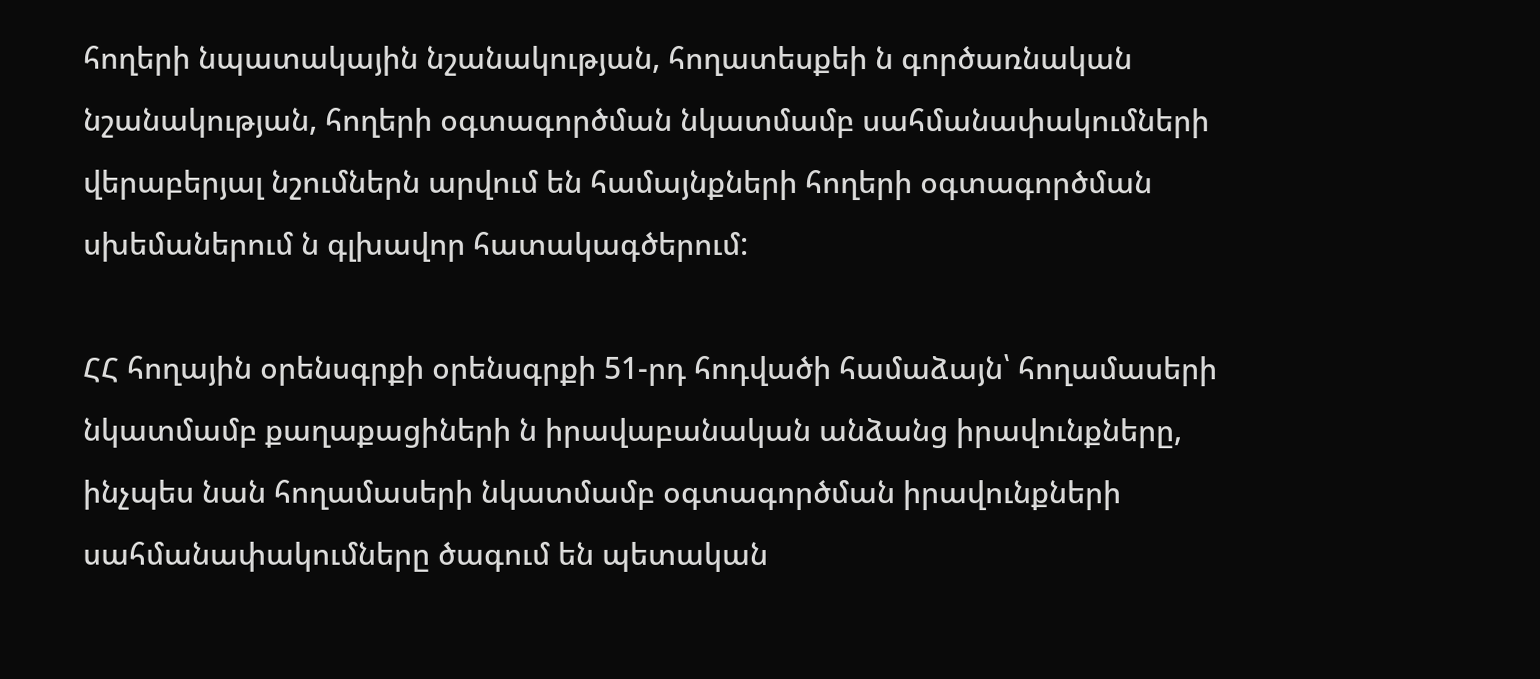հողերի նպատակային նշանակության, հողատեսքեի ն գործառնական նշանակության, հողերի օգտագործման նկատմամբ սահմանափակումների վերաբերյալ նշումներն արվում են համայնքների հողերի օգտագործման սխեմաներում ն գլխավոր հատակագծերում:

ՀՀ հողային օրենսգրքի օրենսգրքի 51-րդ հոդվածի համաձայն՝ հողամասերի նկատմամբ քաղաքացիների ն իրավաբանական անձանց իրավունքները, ինչպես նան հողամասերի նկատմամբ օգտագործման իրավունքների սահմանափակումները ծագում են պետական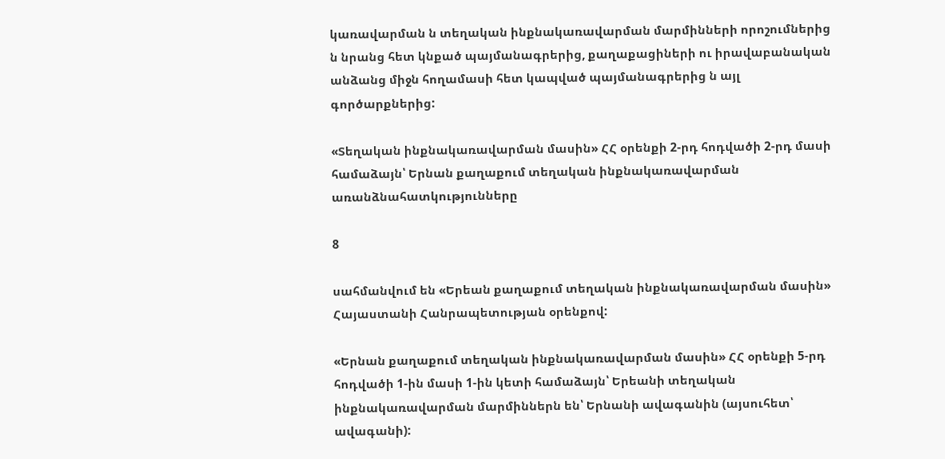կառավարման ն տեղական ինքնակառավարման մարմինների որոշումներից ն նրանց հետ կնքած պայմանագրերից, քաղաքացիների ու իրավաբանական անձանց միջն հողամասի հետ կապված պայմանագրերից ն այլ գործարքներից:

«Տեղական ինքնակառավարման մասին» ՀՀ օրենքի 2-րդ հոդվածի 2-րդ մասի համաձայն՝ Երնան քաղաքում տեղական ինքնակառավարման առանձնահատկությունները

8

սահմանվում են «Երեան քաղաքում տեղական ինքնակառավարման մասին» Հայաստանի Հանրապետության օրենքով:

«Երնան քաղաքում տեղական ինքնակառավարման մասին» ՀՀ օրենքի 5-րդ հոդվածի 1-ին մասի 1-ին կետի համաձայն՝ Երեանի տեղական ինքնակառավարման մարմիններն են՝ Երնանի ավագանին (այսուհետ՝ ավագանի):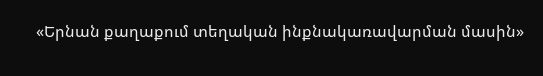«Երնան քաղաքում տեղական ինքնակառավարման մասին»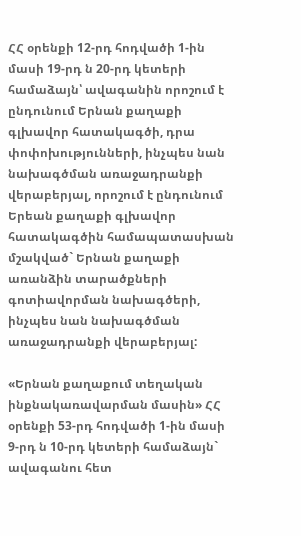ՀՀ օրենքի 12-րդ հոդվածի 1-ին մասի 19-րդ ն 20-րդ կետերի համաձայն՝ ավագանին որոշում է ընդունում Երնան քաղաքի գլխավոր հատակագծի, դրա փոփոխությունների, ինչպես նան նախագծման առաջադրանքի վերաբերյալ, որոշում է ընդունում Երեան քաղաքի գլխավոր հատակագծին համապատասխան մշակված` Երնան քաղաքի առանձին տարածքների գոտիավորման նախագծերի, ինչպես նան նախագծման առաջադրանքի վերաբերյալ:

«Երնան քաղաքում տեղական ինքնակառավարման մասին» ՀՀ օրենքի 53-րդ հոդվածի 1-ին մասի 9-րդ ն 10-րդ կետերի համաձայն` ավագանու հետ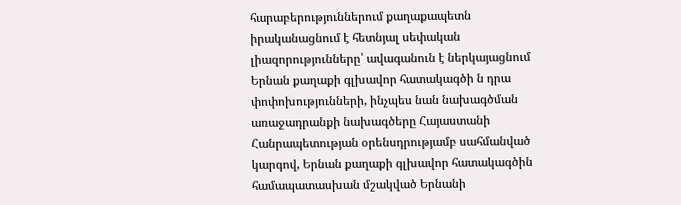հարաբերություններում քաղաքապետն իրականացնում է հետնյալ սեփական լիազորությունները՝ ավագանուն է ներկայացնում Երնան քաղաքի գլխավոր հատակագծի ն դրա փոփոխությունների, ինչպես նան նախագծման առաջադրանքի նախագծերը Հայաստանի Հանրապետության օրենսդրությամբ սահմանված կարգով, Երնան քաղաքի գլխավոր հատակագծին համապատասխան մշակված Երնանի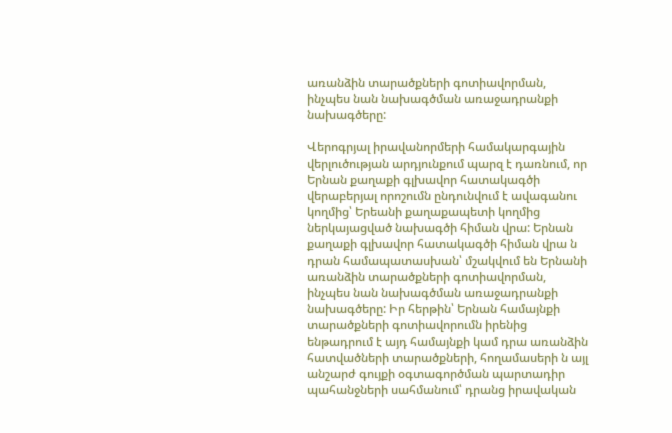առանձին տարածքների գոտիավորման, ինչպես նան նախագծման առաջադրանքի նախագծերը:

Վերոգրյալ իրավանորմերի համակարգային վերլուծության արդյունքում պարզ է դառնում, որ Երնան քաղաքի գլխավոր հատակագծի վերաբերյալ որոշումն ընդունվում է ավագանու կողմից՝ Երեանի քաղաքապետի կողմից ներկայացված նախագծի հիման վրա: Երնան քաղաքի գլխավոր հատակագծի հիման վրա ն դրան համապատասխան՝ մշակվում են Երնանի առանձին տարածքների գոտիավորման, ինչպես նան նախագծման առաջադրանքի նախագծերը: Իր հերթին՝ Երնան համայնքի տարածքների գոտիավորումն իրենից ենթադրում է այդ համայնքի կամ դրա առանձին հատվածների տարածքների, հողամասերի ն այլ անշարժ գույքի օգտագործման պարտադիր պահանջների սահմանում՝ դրանց իրավական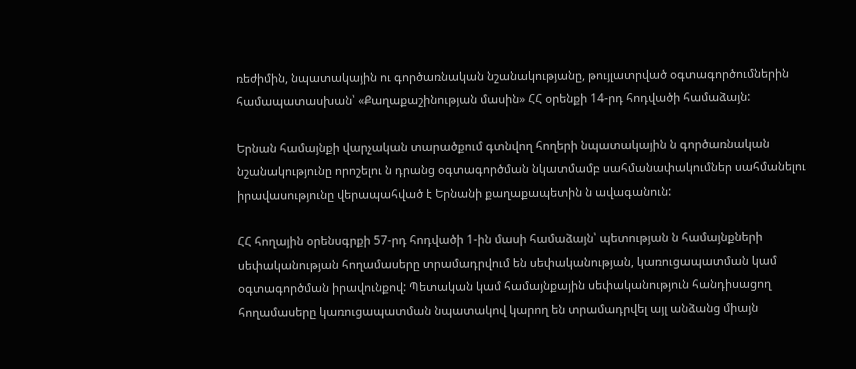ռեժիմին, նպատակային ու գործառնական նշանակությանը, թույլատրված օգտագործումներին համապատասխան՝ «Քաղաքաշինության մասին» ՀՀ օրենքի 14-րդ հոդվածի համաձայն:

Երնան համայնքի վարչական տարածքում գտնվող հողերի նպատակային ն գործառնական նշանակությունը որոշելու ն դրանց օգտագործման նկատմամբ սահմանափակումներ սահմանելու իրավասությունը վերապահված է Երնանի քաղաքապետին ն ավագանուն:

ՀՀ հողային օրենսգրքի 57-րդ հոդվածի 1-ին մասի համաձայն՝ պետության ն համայնքների սեփականության հողամասերը տրամադրվում են սեփականության, կառուցապատման կամ օգտագործման իրավունքով: Պետական կամ համայնքային սեփականություն հանդիսացող հողամասերը կառուցապատման նպատակով կարող են տրամադրվել այլ անձանց միայն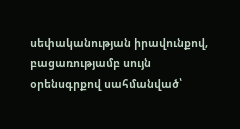սեփականության իրավունքով, բացառությամբ սույն օրենսգրքով սահմանված՝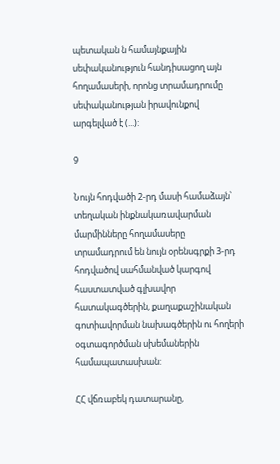պետական ն համայնքային սեփականություն հանդիսացող այն հողամասերի, որոնց տրամադրումը սեփականության իրավունքով արգելված է (...):

9

Նույն հոդվածի 2-րդ մասի համաձայն՝ տեղական ինքնակառավարման մարմինները հողամասերը տրամադրում են նույն օրենսգրքի 3-րդ հոդվածով սահմանված կարգով հաստատված գլխավոր հատակագծերին, քաղաքաշինական գոտիավորման նախագծերին ու հողերի օգտագործման սխեմաներին համապատասխան:

ՀՀ վճռաբեկ դատարանը,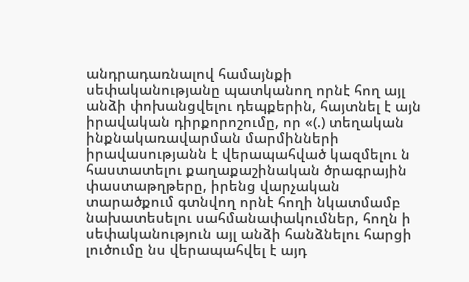անդրադառնալով համայնքի սեփականությանը պատկանող որնէ հող այլ անձի փոխանցվելու դեպքերին, հայտնել է այն իրավական դիրքորոշումը, որ «(.) տեղական ինքնակառավարման մարմինների իրավասությանն է վերապահված կազմելու ն հաստատելու քաղաքաշինական ծրագրային փաստաթղթերը, իրենց վարչական տարածքում գտնվող որնէ հողի նկատմամբ նախատեսելու սահմանափակումներ, հողն ի սեփականություն այլ անձի հանձնելու հարցի լուծումը նս վերապահվել է այդ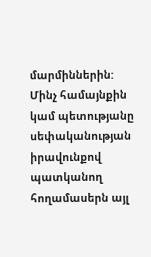մարմիններին: Մինչ համայնքին կամ պետությանը սեփականության իրավունքով պատկանող հողամասերն այլ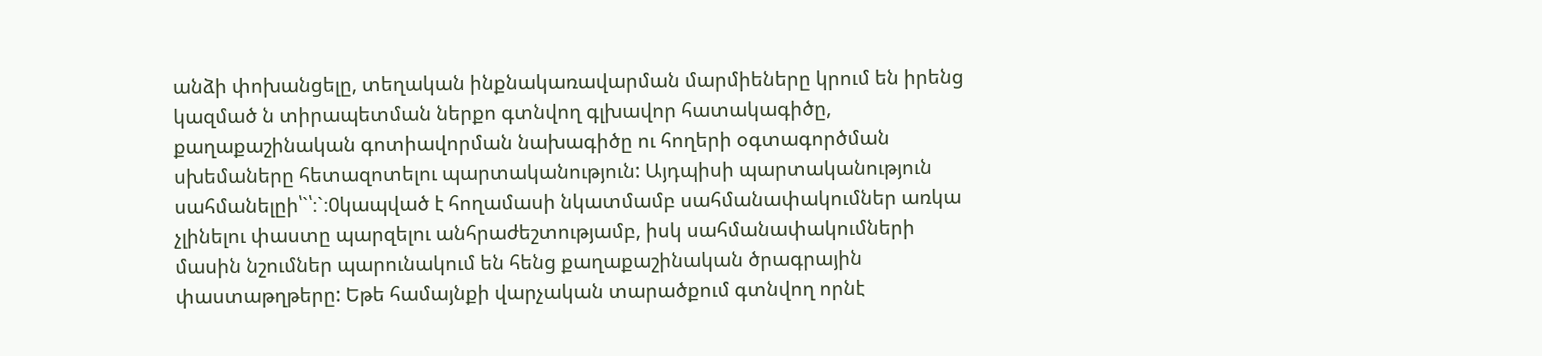անձի փոխանցելը, տեղական ինքնակառավարման մարմիեները կրում են իրենց կազմած ն տիրապետման ներքո գտնվող գլխավոր հատակագիծը, քաղաքաշինական գոտիավորման նախագիծը ու հողերի օգտագործման սխեմաները հետազոտելու պարտականություն: Այդպիսի պարտականություն սահմանելըի՝`՝։`։0կապված է հողամասի նկատմամբ սահմանափակումներ առկա չլինելու փաստը պարզելու անհրաժեշտությամբ, իսկ սահմանափակումների մասին նշումներ պարունակում են հենց քաղաքաշինական ծրագրային փաստաթղթերը: Եթե համայնքի վարչական տարածքում գտնվող որնէ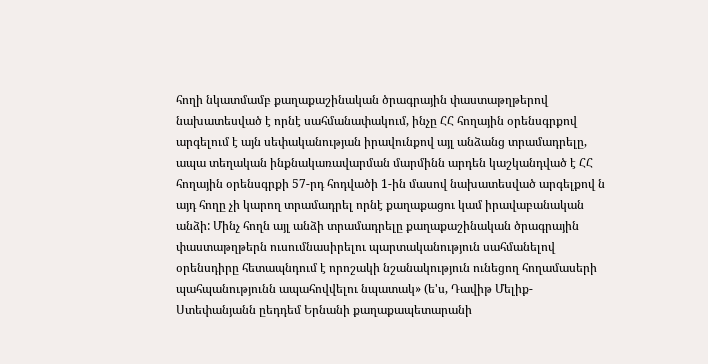հողի նկատմամբ քաղաքաշինական ծրագրային փաստաթղթերով նախատեսված է որնէ սահմանափակում, ինչը ՀՀ հողային օրենսգրքով արգելում է այն սեփականության իրավունքով այլ անձանց տրամադրելը, ապա տեղական ինքնակառավարման մարմինն արդեն կաշկանդված է ՀՀ հողային օրենսգրքի 57-րդ հոդվածի 1-ին մասով նախատեսված արգելքով ն այդ հողը չի կարող տրամադրել որնէ քաղաքացու կամ իրավաբանական անձի: Մինչ հողն այլ անձի տրամադրելը քաղաքաշինական ծրագրային փաստաթղթերն ուսումնասիրելու պարտականություն սահմանելով օրենսդիրը հետապնդում է որոշակի նշանակություն ունեցող հողամասերի պահպանությունն ապահովվելու նպատակ» (ե'ս, Դավիթ Մելիք-Ստեփանյանն ըեդդեմ Երնանի քաղաքապետարանի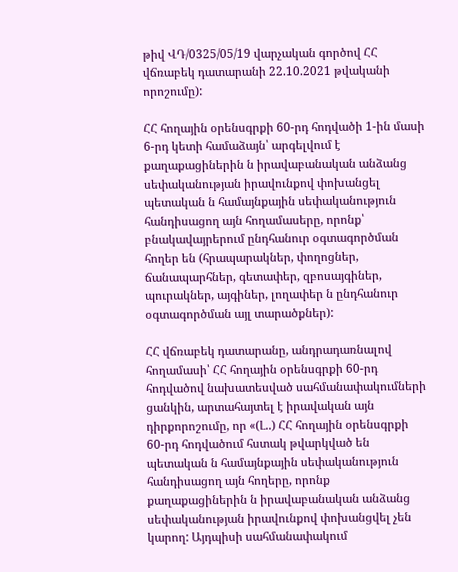թիվ ՎԴ/0325/05/19 վարչական գործով ՀՀ վճռաբեկ դատարանի 22.10.2021 թվականի որոշումը):

ՀՀ հողային օրենսգրքի 60-րդ հոդվածի 1-ին մասի 6-րդ կետի համաձայն՝ արգելվում է քաղաքացիներին ն իրավաբանական անձանց սեփականության իրավունքով փոխանցել պետական ն համայնքային սեփականություն հանդիսացող այն հողամասերը, որոնք՝ բնակավայրերում ընդհանուր օգտագործման հողեր են (հրապարակներ, փողոցներ, ճանապարհներ, գետափեր, զբոսայգիներ, պուրակներ, այգիներ, լողափեր ն ընդհանուր օգտագործման այլ տարածքներ):

ՀՀ վճռաբեկ դատարանը, անդրադառնալով հողամասի՝ ՀՀ հողային օրենսգրքի 60-րդ հոդվածով նախատեսված սահմանափակումների ցանկին, արտահայտել է իրավական այն դիրքորոշումը, որ «(Լ..) ՀՀ հողային օրենսգրքի 60-րդ հոդվածում հստակ թվարկված են պետական ն համայնքային սեփականություն հանդիսացող այն հողերը, որոնք քաղաքացիներին ն իրավաբանական անձանց սեփականության իրավունքով փոխանցվել չեն կարող: Այդպիսի սահմանափակում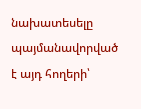նախատեսելը պայմանավորված է այդ հողերի՝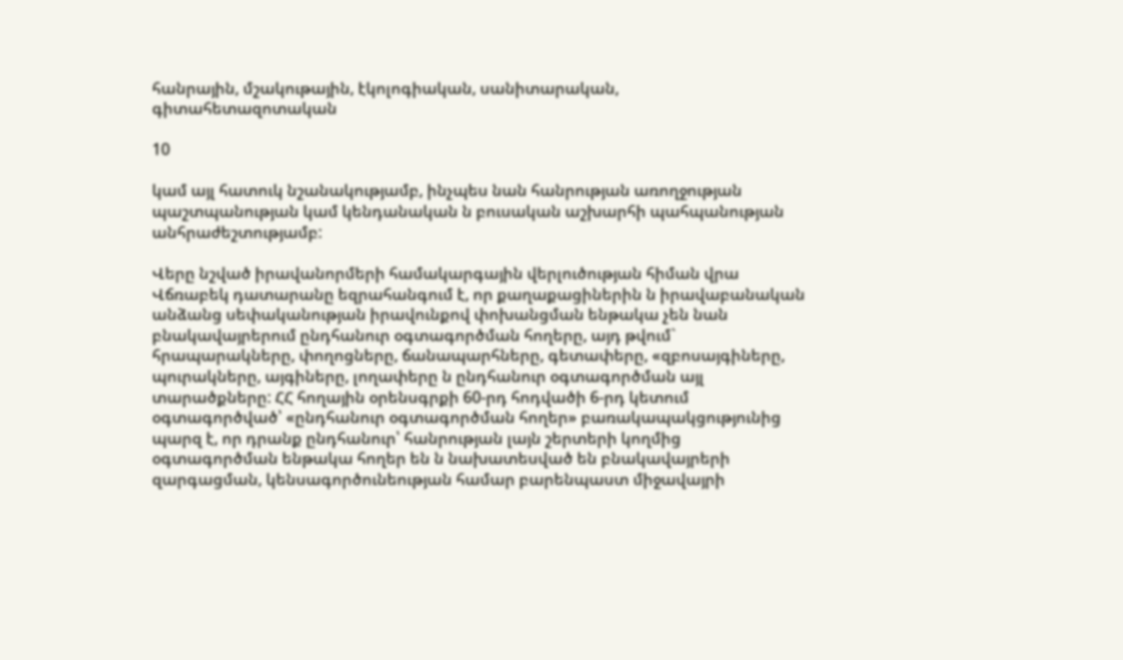հանրային, մշակութային, էկոլոգիական, սանիտարական, գիտահետազոտական

10

կամ այլ հատուկ նշանակությամբ, ինչպես նան հանրության առողջության պաշտպանության կամ կենդանական ն բուսական աշխարհի պահպանության անհրաժեշտությամբ:

Վերը նշված իրավանորմերի համակարգային վերլուծության հիման վրա Վճռաբեկ դատարանը եզրահանգում է, որ քաղաքացիներին ն իրավաբանական անձանց սեփականության իրավունքով փոխանցման ենթակա չեն նան բնակավայրերում ընդհանուր օգտագործման հողերը, այդ թվում` հրապարակները, փողոցները, ճանապարհները, գետափերը, «զբոսայգիները, պուրակները, այգիները, լողափերը ն ընդհանուր օգտագործման այլ տարածքները: ՀՀ հողային օրենսգրքի 60-րդ հոդվածի 6-րդ կետում օգտագործված՝ «ընդհանուր օգտագործման հողեր» բառակապակցությունից պարզ է, որ դրանք ընդհանուր՝ հանրության լայն շերտերի կողմից օգտագործման ենթակա հողեր են ն նախատեսված են բնակավայրերի զարգացման, կենսագործունեության համար բարենպաստ միջավայրի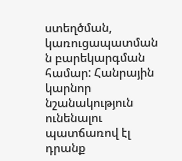ստեղծման, կառուցապատման ն բարեկարգման համար: Հանրային կարնոր նշանակություն ունենալու պատճառով էլ դրանք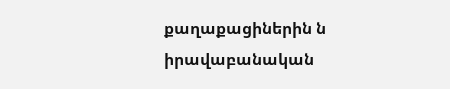քաղաքացիներին ն իրավաբանական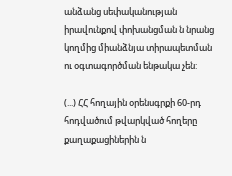անձանց սեփականության իրավունքով փոխանցման ն նրանց կողմից միանձնյա տիրապետման ու օգտագործման ենթակա չեն:

(...) ՀՀ հողային օրենսգրքի 60-րդ հոդվածում թվարկված հողերը քաղաքացիներին ն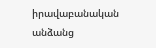իրավաբանական անձանց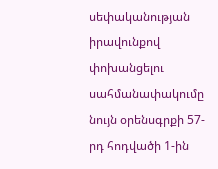սեփականության իրավունքով փոխանցելու սահմանափակումը նույն օրենսգրքի 57-րդ հոդվածի 1-ին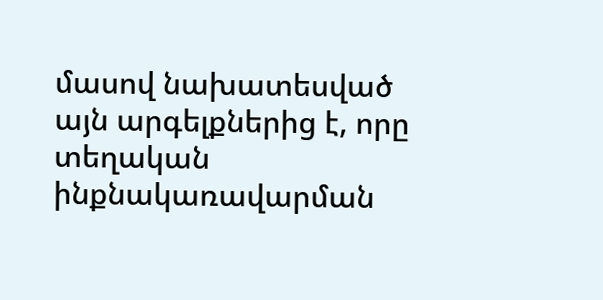մասով նախատեսված այն արգելքներից է, որը տեղական ինքնակառավարման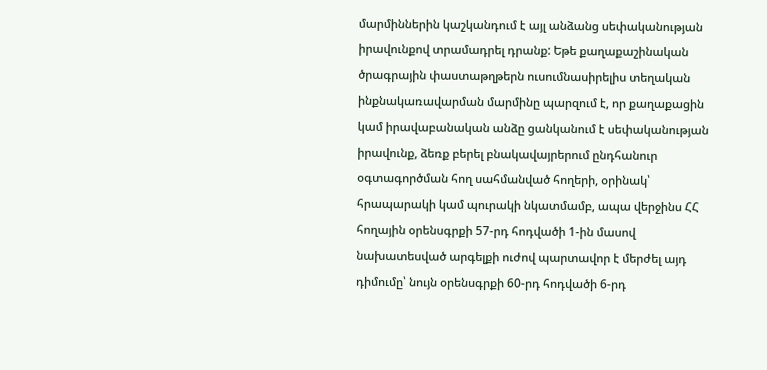մարմիններին կաշկանդում է այլ անձանց սեփականության իրավունքով տրամադրել դրանք: Եթե քաղաքաշինական ծրագրային փաստաթղթերն ուսումնասիրելիս տեղական ինքնակառավարման մարմինը պարզում է, որ քաղաքացին կամ իրավաբանական անձը ցանկանում է սեփականության իրավունք, ձեռք բերել բնակավայրերում ընդհանուր օգտագործման հող սահմանված հողերի, օրինակ՝ հրապարակի կամ պուրակի նկատմամբ, ապա վերջինս ՀՀ հողային օրենսգրքի 57-րդ հոդվածի 1-ին մասով նախատեսված արգելքի ուժով պարտավոր է մերժել այդ դիմումը՝ նույն օրենսգրքի 60-րդ հոդվածի 6-րդ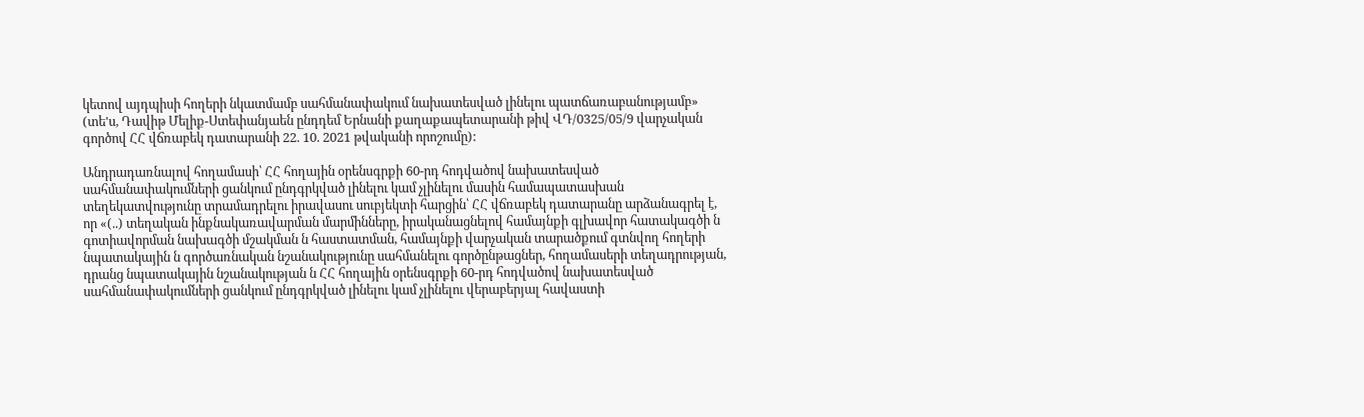կետով այդպիսի հողերի նկատմամբ սահմանափակում նախատեսված լինելու պատճառաբանությամբ» (տե'ս, Դավիթ Մելիք-Ստեփանյաեն ընդդեմ Երնանի քաղաքապետարանի թիվ ՎԴ/0325/05/9 վարչական գործով ՀՀ վճռաբեկ դատարանի 22. 10. 2021 թվականի որոշումը):

Անդրադառնալով հողամասի՝ ՀՀ հողային օրենսգրքի 60-րդ հոդվածով նախատեսված սահմանափակումների ցանկում ընդգրկված լինելու կամ չլինելու մասին համապատասխան տեղեկատվությունը տրամադրելու իրավասու սուբյեկտի հարցին՝ ՀՀ վճռաբեկ դատարանը արձանագրել է, որ «(..) տեղական ինքնակառավարման մարմինները, իրականացնելով համայնքի գլխավոր հատակագծի ն գոտիավորման նախագծի մշակման ն հաստատման, համայնքի վարչական տարածքում գտնվող հողերի նպատակային ն գործառնական նշանակությունը սահմանելու գործընթացներ, հողամասերի տեղադրության, դրանց նպատակային նշանակության ն ՀՀ հողային օրենսգրքի 60-րդ հոդվածով նախատեսված սահմանափակումների ցանկում ընդգրկված լինելու կամ չլինելու վերաբերյալ հավաստի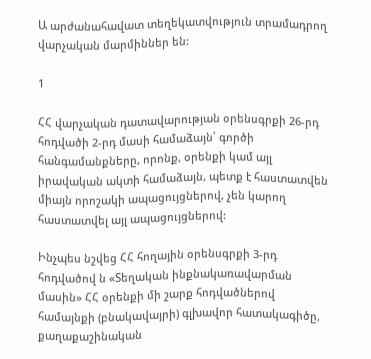Ա արժանահավատ տեղեկատվություն տրամադրող վարչական մարմիններ են:

1

ՀՀ վարչական դատավարության օրենսգրքի 26-րդ հոդվածի 2-րդ մասի համաձայն՝ գործի հանգամանքները, որոնք, օրենքի կամ այլ իրավական ակտի համաձայն, պետք է հաստատվեն միայն որոշակի ապացույցներով, չեն կարող հաստատվել այլ ապացույցներով:

Ինչպես նշվեց ՀՀ հողային օրենսգրքի 3-րդ հոդվածով ն «Տեղական ինքնակառավարման մասին» ՀՀ օրենքի մի շարք հոդվածներով համայնքի (բնակավայրի) գլխավոր հատակագիծը, քաղաքաշինական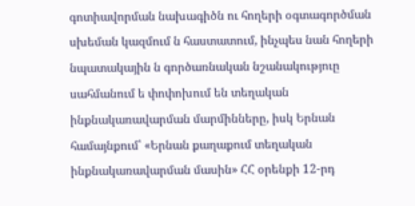գոտիավորման նախագիծն ու հողերի օգտագործման սխեման կազմում ն հաստատում, ինչպես նան հողերի նպատակային ն գործառնական նշանակություը սահմանում ե փոփոխում են տեղական ինքնակառավարման մարմինները, իսկ Երնան համայնքում՝ «Երնան քաղաքում տեղական ինքնակառավարման մասին» ՀՀ օրենքի 12-րդ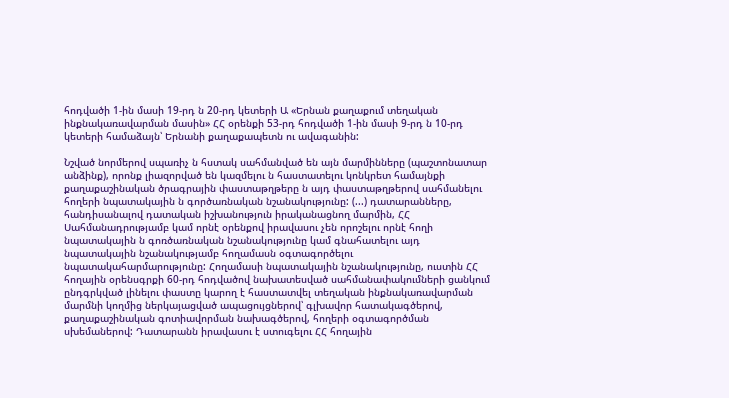հոդվածի 1-ին մասի 19-րդ ն 20-րդ կետերի Ա «Երնան քաղաքում տեղական ինքնակառավարման մասին» ՀՀ օրենքի 53-րդ հոդվածի 1-ին մասի 9-րդ ն 10-րդ կետերի համաձայն՝ Երնանի քաղաքապետն ու ավագանին:

Նշված նորմերով սպառիչ ն հստակ սահմանված են այն մարմինները (պաշտոնատար անձինք), որոնք լիազորված են կազմելու ն հաստատելու կոնկրետ համայնքի քաղաքաշինական ծրագրային փաստաթղթերը ն այդ փաստաթղթերով սահմանելու հողերի նպատակային ն գործառնական նշանակությունը: (...) դատարանները, հանդիսանալով դատական իշխանություն իրականացնող մարմին, ՀՀ Սահմանադրությամբ կամ որնէ օրենքով իրավասու չեն որոշելու որնէ հողի նպատակային ն գոռծառնական նշանակությունը կամ գնահատելու այդ նպատակային նշանակությամբ հողամասն օգտագործելու նպատակահարմարությունը: Հողամասի նպատակային նշանակությունը, ուստին ՀՀ հողային օրենսգրքի 60-րդ հոդվածով նախատեսված սահմանափակումների ցանկում ընդգրկված լինելու փաստը կարող է հաստատվել տեղական ինքնակառավարման մարմնի կողմից ներկայացված ապացույցներով՝ գլխավոր հատակագծերով, քաղաքաշինական գոտիավորման նախագծերով, հողերի օգտագործման սխեմաներով: Դատարանն իրավասու է ստուգելու ՀՀ հողային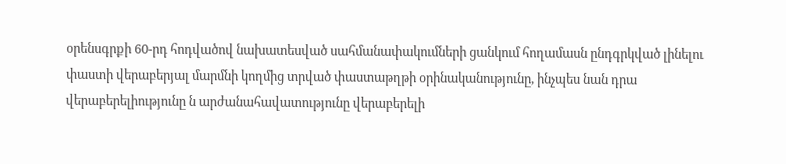օրենսգրքի 60-րդ հոդվածով նախատեսված սահմանափակումների ցանկում հողամասն ընդգրկված լինելու փաստի վերաբերյալ մարմնի կողմից տրված փաստաթղթի օրինականությունը, ինչպես նան դրա վերաբերելիությունը ն արժանահավատությունը վերաբերելի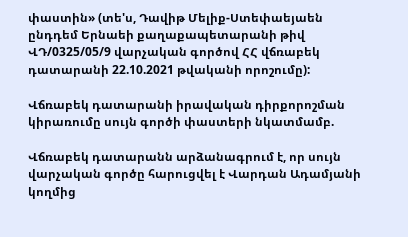փաստին» (տե'ս, Դավիթ Մելիք-Ստեփաեյաեն ընդդեմ Երնաեի քաղաքապետարանի թիվ ՎԴ/0325/05/9 վարչական գործով ՀՀ վճռաբեկ դատարանի 22.10.2021 թվականի որոշումը):

Վճռաբեկ դատարանի իրավական դիրքորոշման կիրառումը սույն գործի փաստերի նկատմամբ.

Վճռաբեկ դատարանն արձանագրում է, որ սույն վարչական գործը հարուցվել է Վարդան Ադամյանի կողմից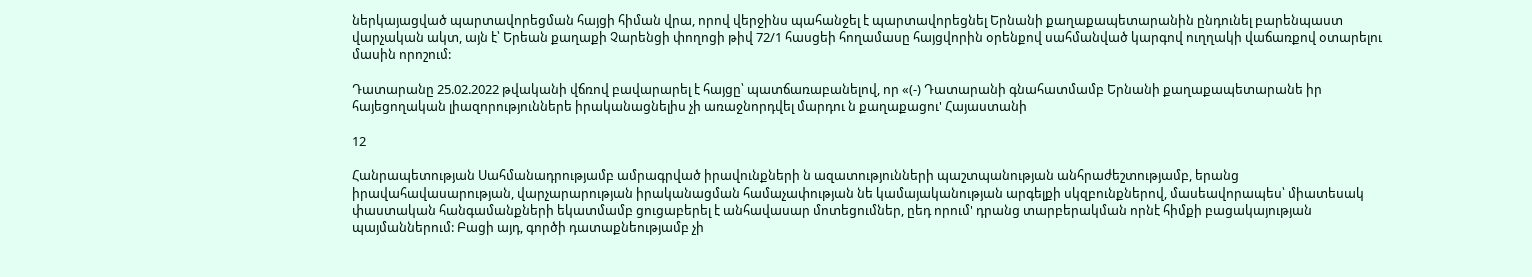ներկայացված պարտավորեցման հայցի հիման վրա, որով վերջինս պահանջել է պարտավորեցնել Երնանի քաղաքապետարանին ընդունել բարենպաստ վարչական ակտ, այն է՝ Երեան քաղաքի Չարենցի փողոցի թիվ 72/1 հասցեի հողամասը հայցվորին օրենքով սահմանված կարգով ուղղակի վաճառքով օտարելու մասին որոշում:

Դատարանը 25.02.2022 թվականի վճռով բավարարել է հայցը՝ պատճառաբանելով, որ «(-) Դատարանի գնահատմամբ Երնանի քաղաքապետարանե իր հայեցողական լիազորություններե իրականացնելիս չի առաջնորդվել մարդու ն քաղաքացու' Հայաստանի

12

Հանրապետության Սահմանադրությամբ ամրագրված իրավունքների ն ազատությունների պաշտպանության անհրաժեշտությամբ, երանց իրավահավասարության, վարչարարության իրականացման համաչափության նե կամայականության արգելքի սկզբունքներով, մասեավորապես՝ միատեսակ փաստական հանգամանքների եկատմամբ ցուցաբերել է անհավասար մոտեցումներ, ըեդ որում' դրանց տարբերակման որնէ հիմքի բացակայության պայմաններում: Բացի այդ, գործի դատաքնեությամբ չի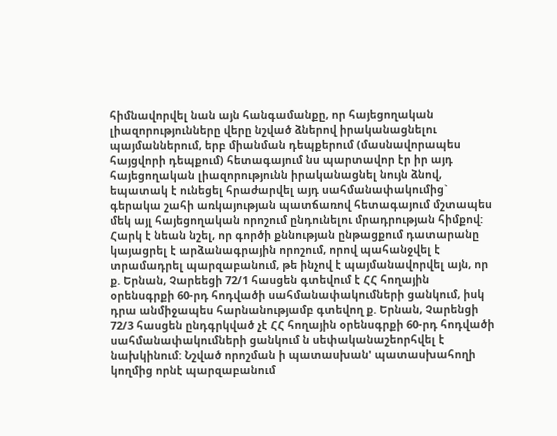հիմնավորվել նան այն հանգամանքը, որ հայեցողական լիազորությունները վերը նշված ձներով իրականացնելու պայմաններում, երբ միանման դեպքերում (մասնավորապես հայցվորի դեպքում) հետագայում նս պարտավոր էր իր այդ հայեցողական լիազորությունն իրականացնել նույն ձնով, եպատակ է ունեցել հրաժարվել այդ սահմանափակումից` գերակա շահի առկայության պատճառով հետագայում մշտապես մեկ այլ հայեցողական որոշում ընդունելու մրադրության հիմքով: Հարկ է նեան նշել, որ գործի քննության ընթացքում դատարանը կայացրել է արձանագրային որոշում, որով պահանջվել է տրամադրել պարզաբանում, թե ինչով է պայմանավորվել այն, որ ք. Երնան, Չարեեցի 72/1 հասցեն գտեվում է ՀՀ հողային օրենսգրքի 60-րդ հոդվածի սահմանափակումների ցանկում, իսկ դրա անմիջապես հարնանությամբ գտեվող ք. Երնան, Չարենցի 72/3 հասցեն ընդգրկված չէ ՀՀ հողային օրենսգրքի 60-րդ հոդվածի սահմանափակումների ցանկում ն սեփականաշեորհվել է նախկինում: Նշված որոշման ի պատասխան' պատասխահողի կողմից որնէ պարզաբանում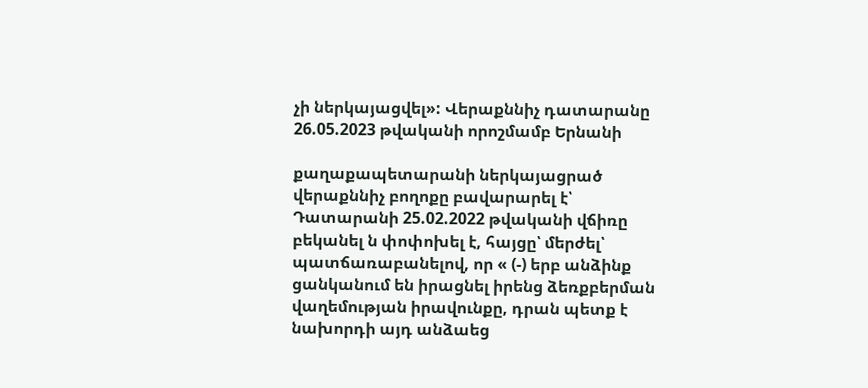չի ներկայացվել»: Վերաքննիչ դատարանը 26.05.2023 թվականի որոշմամբ Երնանի

քաղաքապետարանի ներկայացրած վերաքննիչ բողոքը բավարարել է՝ Դատարանի 25.02.2022 թվականի վճիռը բեկանել ն փոփոխել է, հայցը՝ մերժել՝ պատճառաբանելով, որ « (-) երբ անձինք ցանկանում են իրացնել իրենց ձեռքբերման վաղեմության իրավունքը, դրան պետք է նախորդի այդ անձաեց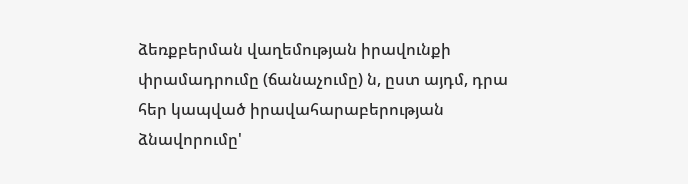ձեռքբերման վաղեմության իրավունքի փրամադրումը (ճանաչումը) ն, ըստ այդմ, դրա հեր կապված իրավահարաբերության ձնավորումը'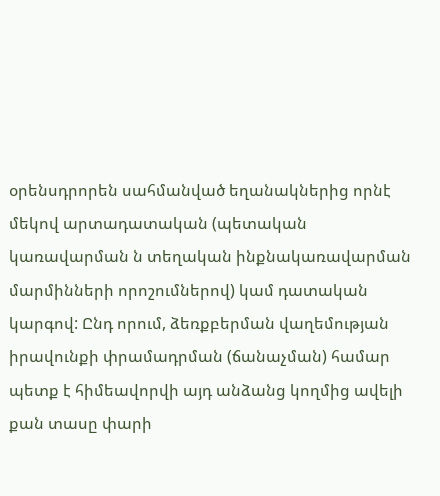օրենսդրորեն սահմանված եղանակներից որնէ մեկով արտադատական (պետական կառավարման ն տեղական ինքնակառավարման մարմինների որոշումներով) կամ դատական կարգով: Ընդ որում, ձեռքբերման վաղեմության իրավունքի փրամադրման (ճանաչման) համար պետք է հիմեավորվի այդ անձանց կողմից ավելի քան տասը փարի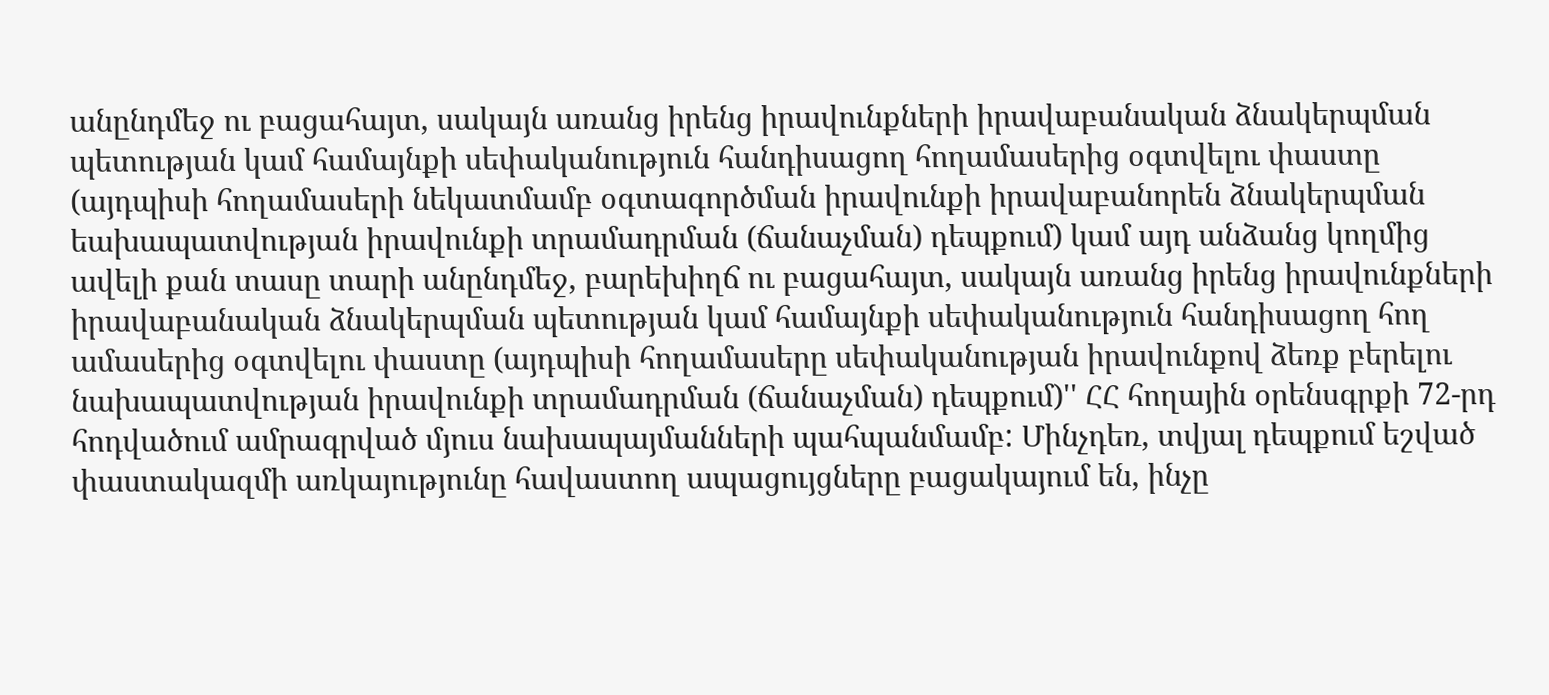անընդմեջ ու բացահայտ, սակայն առանց իրենց իրավունքների իրավաբանական ձնակերպման պետության կամ համայնքի սեփականություն հանդիսացող հողամասերից օգտվելու փաստը (այդպիսի հողամասերի նեկատմամբ օգտագործման իրավունքի իրավաբանորեն ձնակերպման եախապատվության իրավունքի տրամադրման (ճանաչման) դեպքում) կամ այդ անձանց կողմից ավելի քան տասը տարի անընդմեջ, բարեխիղճ ու բացահայտ, սակայն առանց իրենց իրավունքների իրավաբանական ձնակերպման պետության կամ համայնքի սեփականություն հանդիսացող հող ամասերից օգտվելու փաստը (այդպիսի հողամասերը սեփականության իրավունքով ձեռք բերելու նախապատվության իրավունքի տրամադրման (ճանաչման) դեպքում)'' ՀՀ հողային օրենսգրքի 72-րդ հոդվածում ամրագրված մյուս նախապայմանների պահպանմամբ: Մինչդեռ, տվյալ դեպքում եշված փաստակազմի առկայությունը հավաստող ապացույցները բացակայում են, ինչը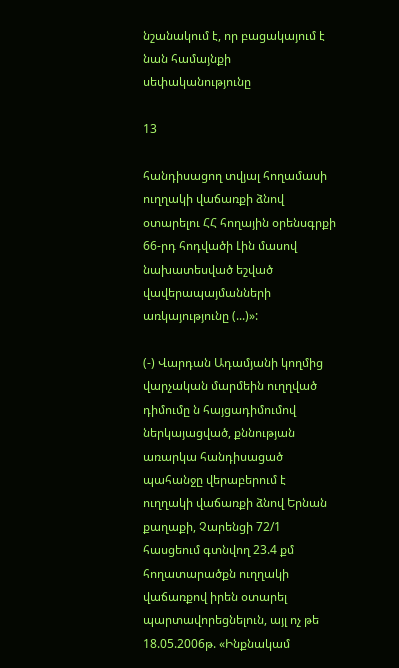նշանակում է, որ բացակայում է նան համայնքի սեփականությունը

13

հանդիսացող տվյալ հողամասի ուղղակի վաճառքի ձնով օտարելու ՀՀ հողային օրենսգրքի 66-րդ հոդվածի Լին մասով նախատեսված եշված վավերապայմանների առկայությունը (...)»:

(-) Վարդան Ադամյանի կողմից վարչական մարմեին ուղղված դիմումը ն հայցադիմումով ներկայացված, քննության առարկա հանդիսացած պահանջը վերաբերում է ուղղակի վաճառքի ձնով Երնան քաղաքի, Չարենցի 72/1 հասցեում գտնվող 23.4 քմ հողատարածքն ուղղակի վաճառքով իրեն օտարել պարտավորեցնելուն, այլ ոչ թե 18.05.2006թ. «Ինքնակամ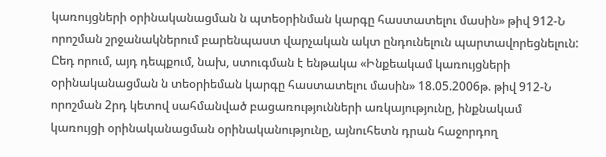կառույցների օրինականացման ն պտեօրինման կարգը հաստատելու մասին» թիվ 912-Ն որոշման շրջանակներում բարենպաստ վարչական ակտ ընդունելուն պարտավորեցնելուն: Ըեդ որում, այդ դեպքում, նախ, ստուգման է ենթակա «Ինքեակամ կառույցների օրինականացման ն տեօրիեման կարգը հաստատելու մասին» 18.05.2006թ. թիվ 912-Ն որոշման 2րդ կետով սահմանված բացառությունների առկայությունը, ինքնակամ կառույցի օրինականացման օրինականությունը, այնուհետն դրան հաջորդող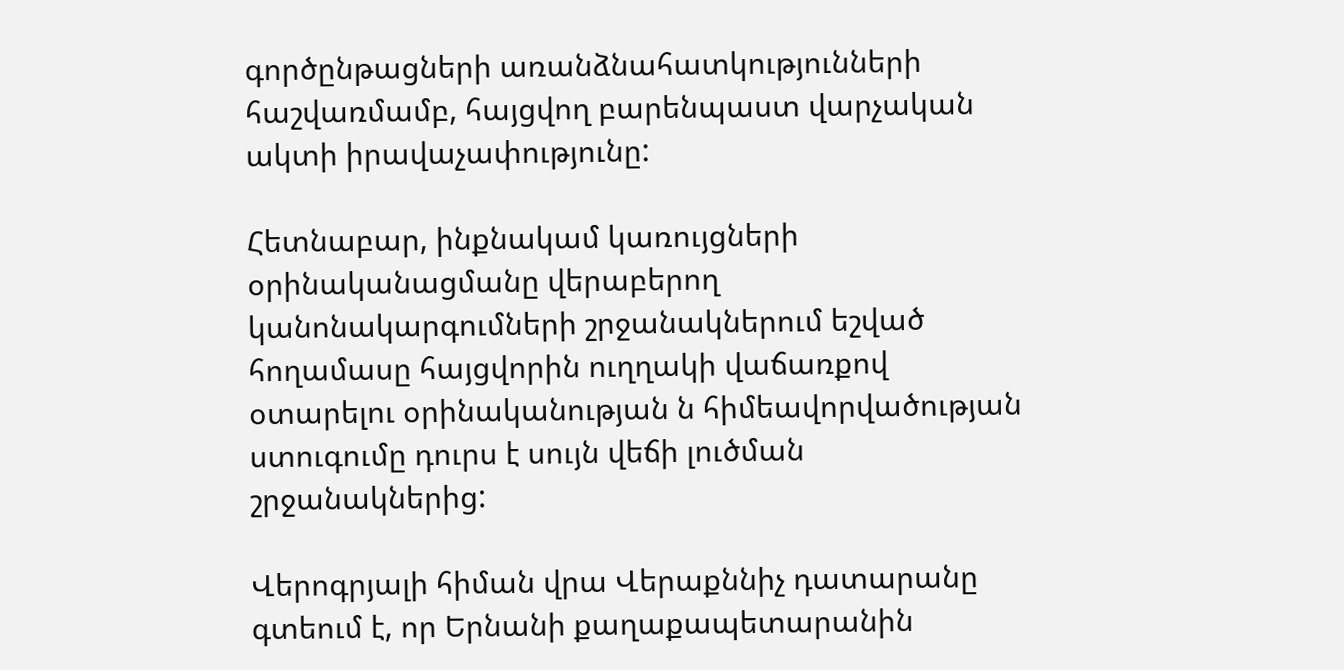գործընթացների առանձնահատկությունների հաշվառմամբ, հայցվող բարենպաստ վարչական ակտի իրավաչափությունը:

Հետնաբար, ինքնակամ կառույցների օրինականացմանը վերաբերող կանոնակարգումների շրջանակներում եշված հողամասը հայցվորին ուղղակի վաճառքով օտարելու օրինականության ն հիմեավորվածության ստուգումը դուրս է սույն վեճի լուծման շրջանակներից:

Վերոգրյալի հիման վրա Վերաքննիչ դատարանը գտեում է, որ Երնանի քաղաքապետարանին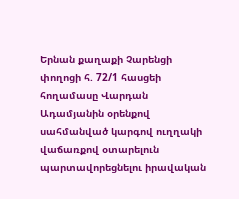Երնան քաղաքի Չարենցի փողոցի հ. 72/1 հասցեի հողամասը Վարդան Ադամյանին օրենքով սահմանված կարգով ուղղակի վաճառքով օտարելուն պարտավորեցնելու իրավական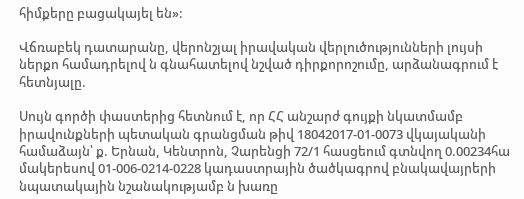հիմքերը բացակայել են»:

Վճռաբեկ դատարանը, վերոնշյալ իրավական վերլուծությունների լույսի ներքո համադրելով ն գնահատելով նշված դիրքորոշումը, արձանագրում է հետնյալը.

Սույն գործի փաստերից հետնում է, որ ՀՀ անշարժ գույքի նկատմամբ իրավունքների պետական գրանցման թիվ 18042017-01-0073 վկայականի համաձայն՝ ք. Երնան, Կենտրոն, Չարենցի 72/1 հասցեում գտնվող 0.00234հա մակերեսով 01-006-0214-0228 կադաստրային ծածկագրով բնակավայրերի նպատակային նշանակությամբ ն խառը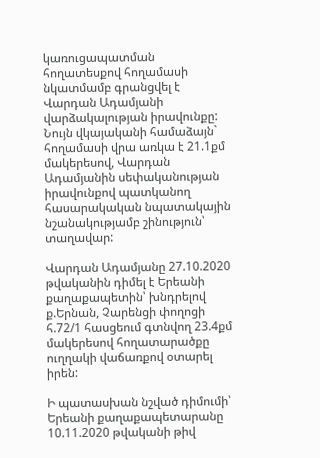կառուցապատման հողատեսքով հողամասի նկատմամբ գրանցվել է Վարդան Ադամյանի վարձակալության իրավունքը: Նույն վկայականի համաձայն` հողամասի վրա առկա է 21.1քմ մակերեսով, Վարդան Ադամյանին սեփականության իրավունքով պատկանող հասարակական նպատակային նշանակությամբ շինություն՝ տաղավար:

Վարդան Ադամյանը 27.10.2020 թվականին դիմել է Երեանի քաղաքապետին՝ խնդրելով ք.Երնան, Չարենցի փողոցի հ.72/1 հասցեում գտնվող 23.4քմ մակերեսով հողատարածքը ուղղակի վաճառքով օտարել իրեն:

Ի պատասխան նշված դիմումի՝ Երեանի քաղաքապետարանը 10.11.2020 թվականի թիվ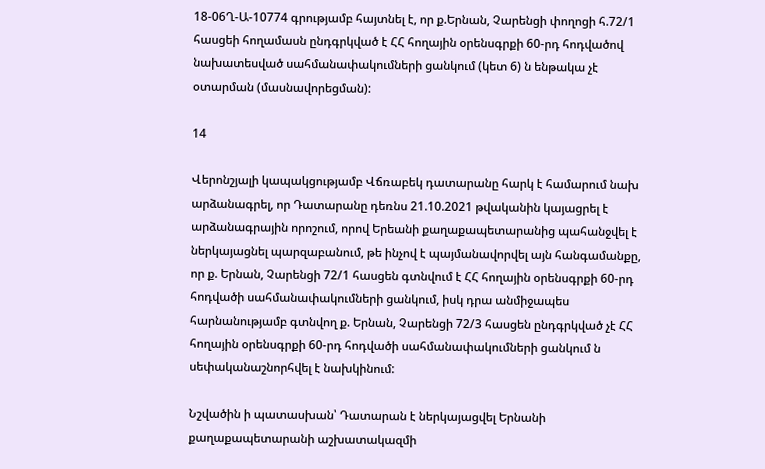18-06Ղ-Ա-10774 գրությամբ հայտնել է, որ ք.Երնան, Չարենցի փողոցի հ.72/1 հասցեի հողամասն ընդգրկված է ՀՀ հողային օրենսգրքի 60-րդ հոդվածով նախատեսված սահմանափակումների ցանկում (կետ 6) ն ենթակա չէ օտարման (մասնավորեցման):

14

Վերոնշյալի կապակցությամբ Վճռաբեկ դատարանը հարկ է համարում նախ արձանագրել, որ Դատարանը դեռնս 21.10.2021 թվականին կայացրել է արձանագրային որոշում, որով Երեանի քաղաքապետարանից պահանջվել է ներկայացնել պարզաբանում, թե ինչով է պայմանավորվել այն հանգամանքը, որ ք. Երնան, Չարենցի 72/1 հասցեն գտնվում է ՀՀ հողային օրենսգրքի 60-րդ հոդվածի սահմանափակումների ցանկում, իսկ դրա անմիջապես հարնանությամբ գտնվող ք. Երնան, Չարենցի 72/3 հասցեն ընդգրկված չէ ՀՀ հողային օրենսգրքի 60-րդ հոդվածի սահմանափակումների ցանկում ն սեփականաշնորհվել է նախկինում:

Նշվածին ի պատասխան՝ Դատարան է ներկայացվել Երնանի քաղաքապետարանի աշխատակազմի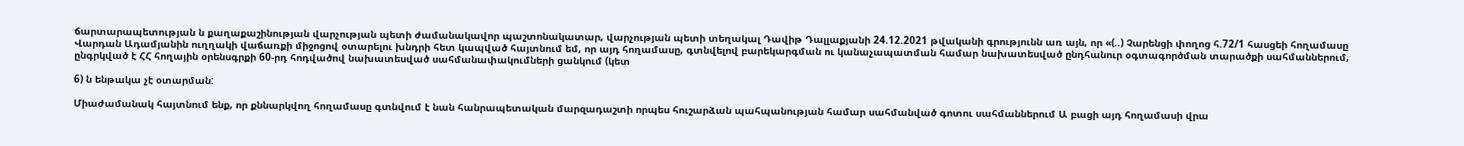ճարտարապետության ն քաղաքաշինության վարչության պետի ժամանակավոր պաշտոնակատար, վարչության պետի տեղակալ Դավիթ Դալլաքյանի 24.12.2021 թվականի գրությունն առ այն, որ «(..) Չարենցի փողոց հ.72/1 հասցեի հողամասը Վարդան Ադամյանին ուղղակի վաճառքի միջոցով օտարելու խնդրի հետ կապված հայտնում եմ, որ այդ հողամասը, գտնվելով բարեկարգման ու կանաչապատման համար նախատեսված ընդհանուր օգտագործման տարածքի սահմաններում, ընգրկված է ՀՀ հողային օրենսգրքի 60-րդ հոդվածով նախատեսված սահմանափակումների ցանկում (կետ

6) ն ենթակա չէ օտարման:

Միաժամանակ հայտնում ենք, որ քննարկվող հողամասը գտնվում է նան հանրապետական մարզադաշտի որպես հուշարձան պահպանության համար սահմանված գոտու սահմաններում Ա բացի այդ հողամասի վրա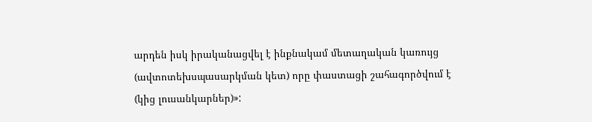արդեն իսկ իրականացվել է ինքնակամ մետաղական կառույց (ավտոտեխսպասարկման կետ) որը փաստացի շահագործվում է (կից լուսանկարներ)»: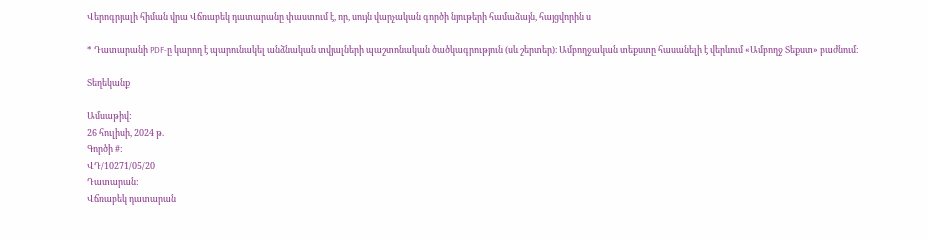Վերոգրյալի հիման վրա Վճռաբեկ դատարանը փաստում է, որ, սույն վարչական գործի նյութերի համաձայն, հայցվորին ս

* Դատարանի PDF-ը կարող է պարունակել անձնական տվյալների պաշտոնական ծածկագրություն (սև շերտեր)։ Ամբողջական տեքստը հասանելի է վերևում «Ամբողջ Տեքստ» բաժնում։

Տեղեկանք

Ամսաթիվ:
26 հուլիսի, 2024 թ.
Գործի #:
ՎԴ/10271/05/20
Դատարան:
Վճռաբեկ դատարան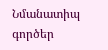Նմանատիպ գործեր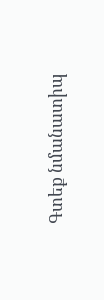Գտեք նմանատիպ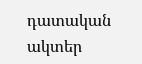դատական ակտեր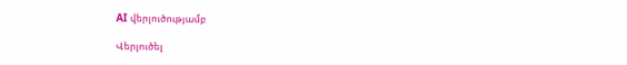AI վերլուծությամբ

Վերլուծել